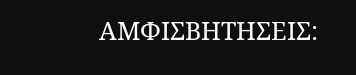ΑΜΦΙΣΒΗΤΗΣΕΙΣ: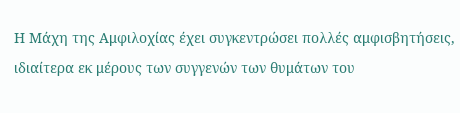Η Μάχη της Αμφιλοχίας έχει συγκεντρώσει πολλές αμφισβητήσεις, ιδιαίτερα εκ μέρους των συγγενών των θυμάτων του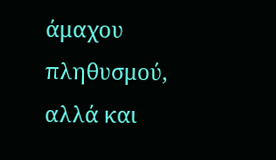άμαχου πληθυσμού, αλλά και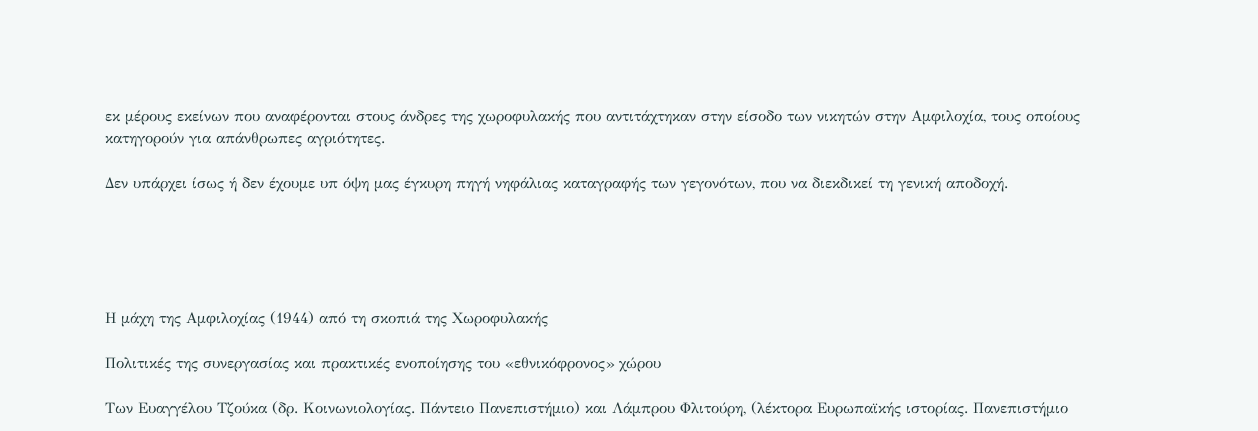εκ μέρους εκείνων που αναφέρονται στους άνδρες της χωροφυλακής που αντιτάχτηκαν στην είσοδο των νικητών στην Αμφιλοχία, τους οποίους κατηγορούν για απάνθρωπες αγριότητες.

Δεν υπάρχει ίσως ή δεν έχουμε υπ όψη μας έγκυρη πηγή νηφάλιας καταγραφής των γεγονότων, που να διεκδικεί τη γενική αποδοχή.





Η μάχη της Αμφιλοχίας (1944) από τη σκοπιά της Χωροφυλακής

Πολιτικές της συνεργασίας και πρακτικές ενοποίησης του «εθνικόφρονος» χώρου

Των Ευαγγέλου Τζούκα (δρ. Κοινωνιολογίας. Πάντειο Πανεπιστήμιο) και Λάμπρου Φλιτούρη, (λέκτορα Ευρωπαϊκής ιστορίας. Πανεπιστήμιο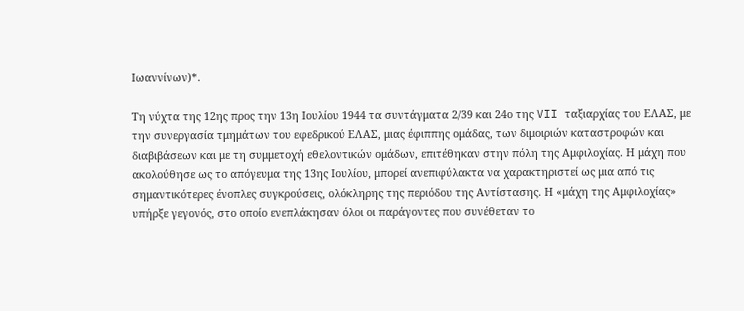Ιωαννίνων)*.

Τη νύχτα της 12ης προς την 13η Ιουλίου 1944 τα συντάγματα 2/39 και 24ο της VII ταξιαρχίας του ΕΛΑΣ, με την συνεργασία τμημάτων του εφεδρικού ΕΛΑΣ, μιας έφιππης ομάδας, των διμοιριών καταστροφών και διαβιβάσεων και με τη συμμετοχή εθελοντικών ομάδων, επιτέθηκαν στην πόλη της Αμφιλοχίας. Η μάχη που ακολούθησε ως το απόγευμα της 13ης Ιουλίου, μπορεί ανεπιφύλακτα να χαρακτηριστεί ως μια από τις σημαντικότερες ένοπλες συγκρούσεις, ολόκληρης της περιόδου της Αντίστασης. Η «μάχη της Αμφιλοχίας» υπήρξε γεγονός, στο οποίο ενεπλάκησαν όλοι οι παράγοντες που συνέθεταν το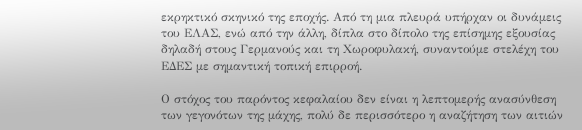εκρηκτικό σκηνικό της εποχής. Από τη μια πλευρά υπήρχαν οι δυνάμεις του ΕΛΑΣ, ενώ από την άλλη, δίπλα στο δίπολο της επίσημης εξουσίας δηλαδή στους Γερμανούς και τη Χωροφυλακή, συναντούμε στελέχη του ΕΔΕΣ με σημαντική τοπική επιρροή.

Ο στόχος του παρόντος κεφαλαίου δεν είναι η λεπτομερής ανασύνθεση των γεγονότων της μάχης, πολύ δε περισσότερο η αναζήτηση των αιτιών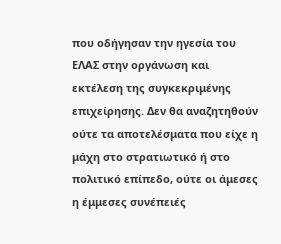που οδήγησαν την ηγεσία του ΕΛΑΣ στην οργάνωση και εκτέλεση της συγκεκριμένης επιχείρησης. Δεν θα αναζητηθούν ούτε τα αποτελέσματα που είχε η μάχη στο στρατιωτικό ή στο πολιτικό επίπεδο, ούτε οι άμεσες η έμμεσες συνέπειές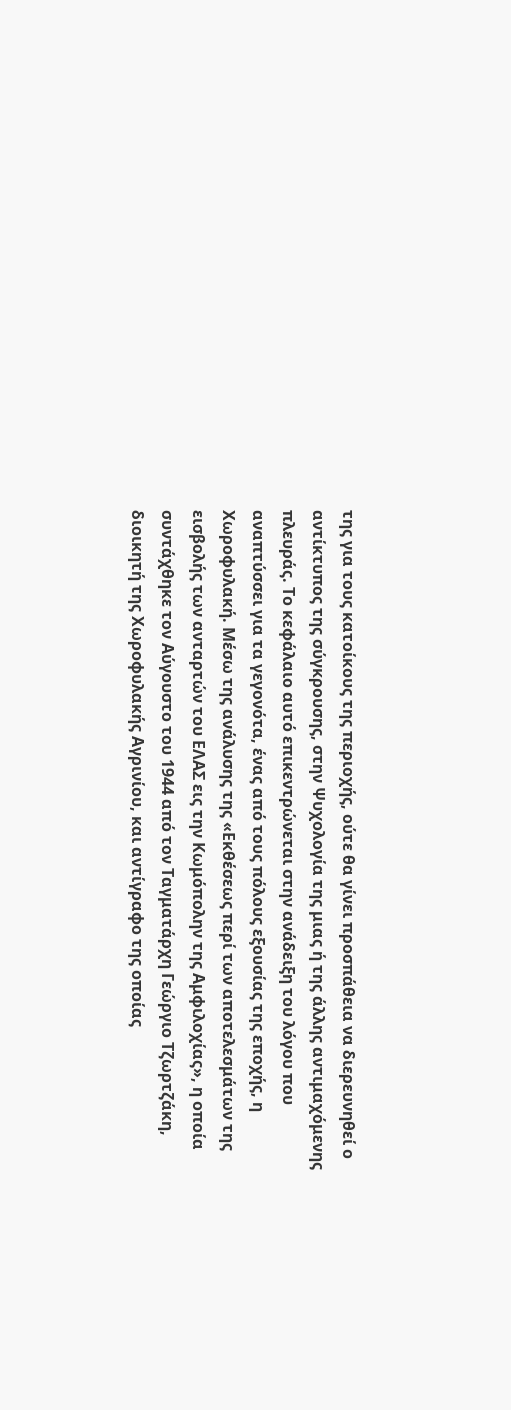της για τους κατοίκους της περιοχής, ούτε θα γίνει προσπάθεια να διερευνηθεί ο αντίκτυπος της σύγκρουσης, στην Ψυχολογία της μιας ή της άλλης αντιμαχόμενης πλευράς. Το κεφάλαιο αυτό επικεντρώνεται στην ανάδειξη του λόγου που αναπτύσσει για τα γεγονότα, ένας από τους πόλους εξουσίας της εποχής, η Χωροφυλακή. Μέσω της ανάλυσης της «Εκθέσεως περί των αποτελεσμάτων της εισβολής των ανταρτών του ΕΛΑΣ εις την Κωμόπολην της Αμφιλοχίας», η οποία συντάχθηκε τον Αύγουστο του 1944 από τον Ταγματάρχη Γεώργιο Τζωρτζάκη, διοικητή της Χωροφυλακής Αγρινίου, και αντίγραφο της οποίας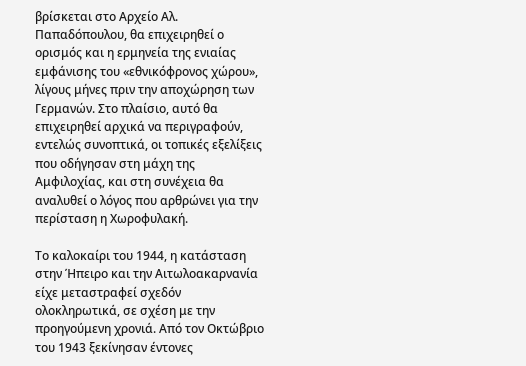βρίσκεται στο Αρχείο Αλ. Παπαδόπουλου, θα επιχειρηθεί ο ορισμός και η ερμηνεία της ενιαίας εμφάνισης του «εθνικόφρονος χώρου», λίγους μήνες πριν την αποχώρηση των Γερμανών. Στο πλαίσιο, αυτό θα επιχειρηθεί αρχικά να περιγραφούν, εντελώς συνοπτικά, οι τοπικές εξελίξεις που οδήγησαν στη μάχη της Αμφιλοχίας, και στη συνέχεια θα αναλυθεί ο λόγος που αρθρώνει για την περίσταση η Χωροφυλακή.

Το καλοκαίρι του 1944, η κατάσταση στην Ήπειρο και την Αιτωλοακαρνανία είχε μεταστραφεί σχεδόν ολοκληρωτικά, σε σχέση με την προηγούμενη χρονιά. Από τον Οκτώβριο του 1943 ξεκίνησαν έντονες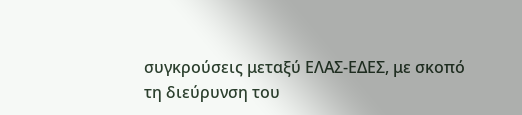συγκρούσεις μεταξύ ΕΛΑΣ-ΕΔΕΣ, με σκοπό τη διεύρυνση του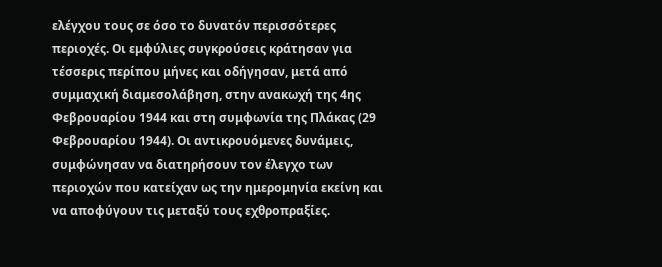ελέγχου τους σε όσο το δυνατόν περισσότερες περιοχές. Οι εμφύλιες συγκρούσεις κράτησαν για τέσσερις περίπου μήνες και οδήγησαν, μετά από συμμαχική διαμεσολάβηση, στην ανακωχή της 4ης Φεβρουαρίου 1944 και στη συμφωνία της Πλάκας (29 Φεβρουαρίου 1944). Οι αντικρουόμενες δυνάμεις, συμφώνησαν να διατηρήσουν τον έλεγχο των περιοχών που κατείχαν ως την ημερομηνία εκείνη και να αποφύγουν τις μεταξύ τους εχθροπραξίες.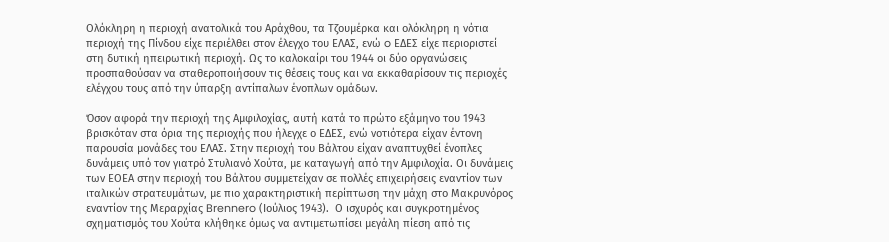Ολόκληρη η περιοχή ανατολικά του Αράχθου, τα Τζουμέρκα και ολόκληρη η νότια περιοχή της Πίνδου είχε περιέλθει στον έλεγχο του ΕΛΑΣ, ενώ o ΕΔΕΣ είχε περιοριστεί στη δυτική ηπειρωτική περιοχή. Ως το καλοκαίρι του 1944 οι δύο οργανώσεις προσπαθούσαν να σταθεροποιήσουν τις θέσεις τους και να εκκαθαρίσουν τις περιοχές ελέγχου τους από την ύπαρξη αντίπαλων ένοπλων ομάδων.

Όσον αφορά την περιοχή της Αμφιλοχίας, αυτή κατά το πρώτο εξάμηνο του 1943 βρισκόταν στα όρια της περιοχής που ήλεγχε ο ΕΔΕΣ, ενώ νοτιότερα είχαν έντονη παρουσία μονάδες του ΕΛΑΣ. Στην περιοχή του Βάλτου είχαν αναπτυχθεί ένοπλες δυνάμεις υπό τον γιατρό Στυλιανό Χούτα, με καταγωγή από την Αμφιλοχία. Οι δυνάμεις των ΕΟΕΑ στην περιοχή του Βάλτου συμμετείχαν σε πολλές επιχειρήσεις εναντίον των ιταλικών στρατευμάτων, με πιο χαρακτηριστική περίπτωση την μάχη στο Μακρυνόρος εναντίον της Μεραρχίας Brennero (Ιούλιος 1943).  Ο ισχυρός και συγκροτημένος σχηματισμός του Χούτα κλήθηκε όμως να αντιμετωπίσει μεγάλη πίεση από τις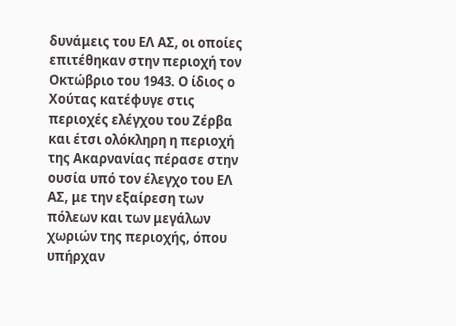δυνάμεις του ΕΛ ΑΣ, οι οποίες επιτέθηκαν στην περιοχή τον Οκτώβριο του 1943. Ο ίδιος ο Χούτας κατέφυγε στις περιοχές ελέγχου του Ζέρβα και έτσι ολόκληρη η περιοχή της Ακαρνανίας πέρασε στην ουσία υπό τον έλεγχο του ΕΛ ΑΣ, με την εξαίρεση των πόλεων και των μεγάλων χωριών της περιοχής, όπου υπήρχαν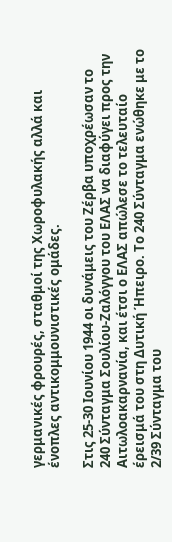γερμανικές φρουρές, σταθμοί της Χωροφυλακής αλλά και ένοπλες αντικομμουνιστικές ομάδες.

Στις 25-30 Ιουνίου 1944 οι δυνάμεις του Ζέρβα υποχρέωσαν το 240 Σύνταγμα Σουλίου-Ζαλόγγου του ΕΛΑΣ να διαφύγει προς την Αιτωλοακαρνανία, και έτσι ο ΕΛΑΣ απώλεσε το τελευταίο έρεισμά του στη Δυτική Ήπειρο. Το 240 Σύνταγμα ενώθηκε με το 2/39 Σύνταγμα του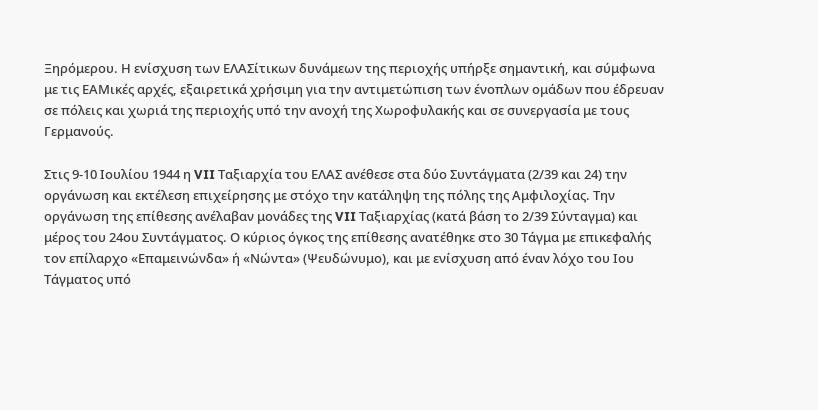Ξηρόμερου. Η ενίσχυση των ΕΛΑΣίτικων δυνάμεων της περιοχής υπήρξε σημαντική, και σύμφωνα με τις ΕΑΜικές αρχές, εξαιρετικά χρήσιμη για την αντιμετώπιση των ένοπλων ομάδων που έδρευαν σε πόλεις και χωριά της περιοχής υπό την ανοχή της Χωροφυλακής και σε συνεργασία με τους Γερμανούς.

Στις 9-10 Ιουλίου 1944 η VII Ταξιαρχία του ΕΛΑΣ ανέθεσε στα δύο Συντάγματα (2/39 και 24) την οργάνωση και εκτέλεση επιχείρησης με στόχο την κατάληψη της πόλης της Αμφιλοχίας. Την οργάνωση της επίθεσης ανέλαβαν μονάδες της VII Ταξιαρχίας (κατά βάση το 2/39 Σύνταγμα) και μέρος του 24ου Συντάγματος. Ο κύριος όγκος της επίθεσης ανατέθηκε στο 30 Τάγμα με επικεφαλής τον επίλαρχο «Επαμεινώνδα» ή «Νώντα» (Ψευδώνυμο), και με ενίσχυση από έναν λόχο του Ιου Τάγματος υπό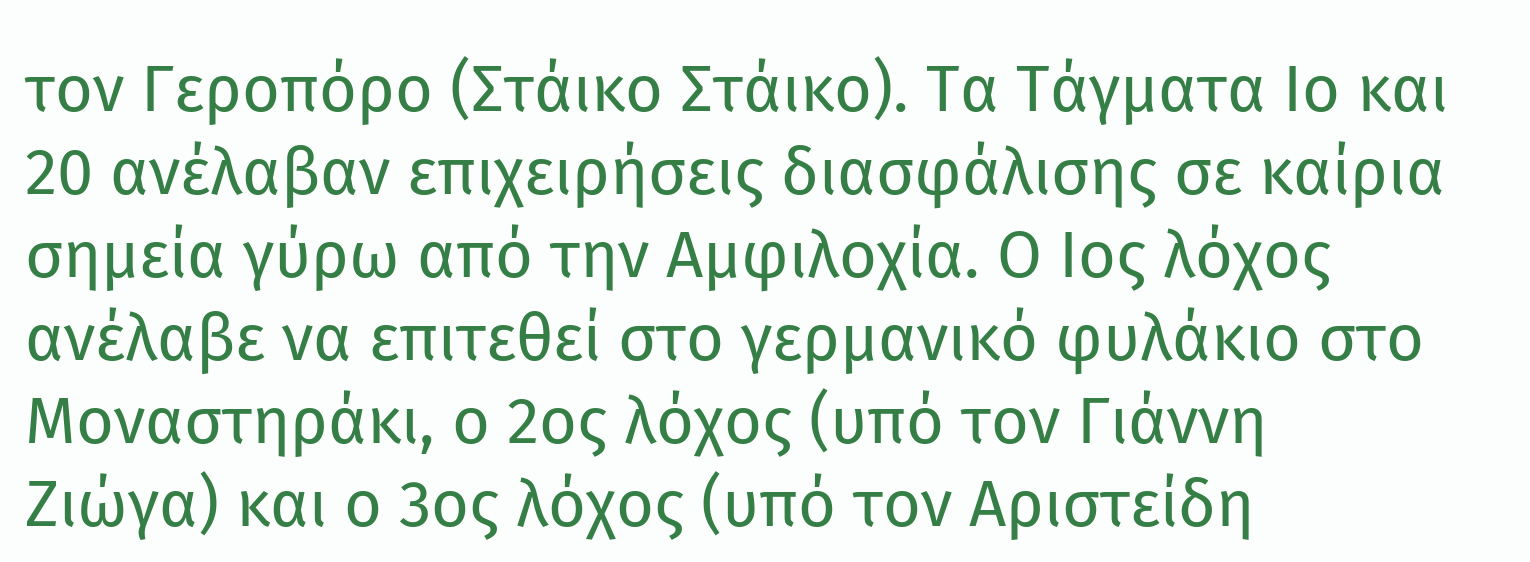τον Γεροπόρο (Στάικο Στάικο). Τα Τάγματα Ιο και 20 ανέλαβαν επιχειρήσεις διασφάλισης σε καίρια σημεία γύρω από την Αμφιλοχία. Ο Ιος λόχος ανέλαβε να επιτεθεί στο γερμανικό φυλάκιο στο Μοναστηράκι, ο 2ος λόχος (υπό τον Γιάννη Ζιώγα) και ο 3ος λόχος (υπό τον Αριστείδη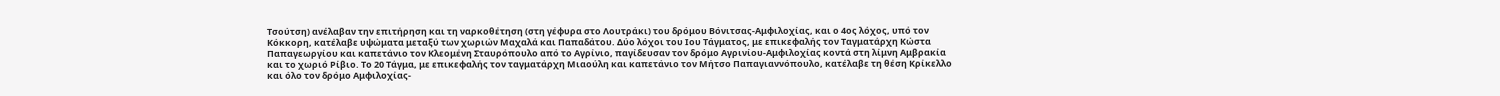Τσούτση) ανέλαβαν την επιτήρηση και τη ναρκοθέτηση (στη γέφυρα στο Λουτράκι) του δρόμου Βόνιτσας-Αμφιλοχίας, και ο 4ος λόχος, υπό τον Κόκκορη, κατέλαβε υψώματα μεταξύ των χωριών Μαχαλά και Παπαδάτου. Δύο λόχοι του Ιου Τάγματος, με επικεφαλής τον Ταγματάρχη Κώστα Παπαγεωργίου και καπετάνιο τον Κλεομένη Σταυρόπουλο από το Αγρίνιο, παγίδευσαν τον δρόμο Αγρινίου-Αμφιλοχίας κοντά στη λίμνη Αμβρακία και το χωριό Ρίβιο. Το 20 Τάγμα, με επικεφαλής τον ταγματάρχη Μιαούλη και καπετάνιο τον Μήτσο Παπαγιαννόπουλο, κατέλαβε τη θέση Κρίκελλο και όλο τον δρόμο Αμφιλοχίας-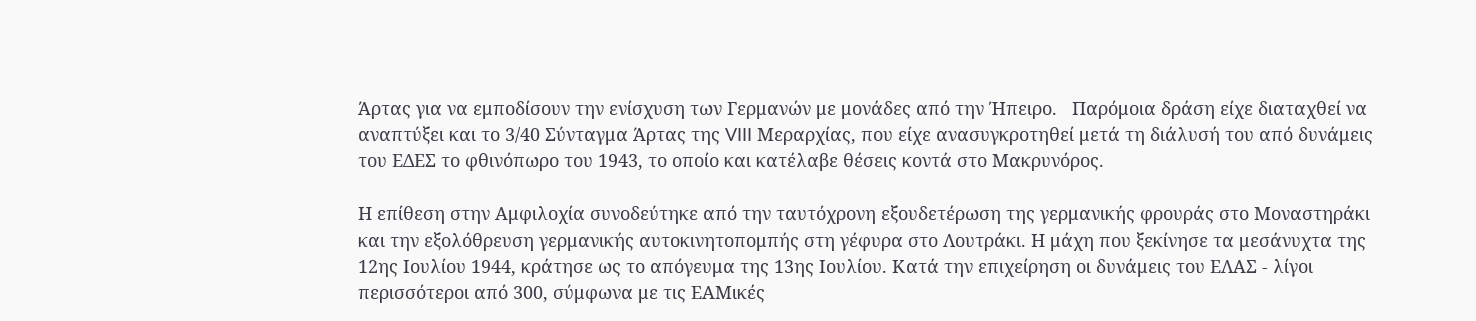Άρτας για να εμποδίσουν την ενίσχυση των Γερμανών με μονάδες από την Ήπειρο.   Παρόμοια δράση είχε διαταχθεί να αναπτύξει και το 3/40 Σύνταγμα Άρτας της VIII Μεραρχίας, που είχε ανασυγκροτηθεί μετά τη διάλυσή του από δυνάμεις του ΕΔΕΣ το φθινόπωρο του 1943, το οποίο και κατέλαβε θέσεις κοντά στο Μακρυνόρος.

Η επίθεση στην Αμφιλοχία συνοδεύτηκε από την ταυτόχρονη εξουδετέρωση της γερμανικής φρουράς στο Μοναστηράκι και την εξολόθρευση γερμανικής αυτοκινητοπομπής στη γέφυρα στο Λουτράκι. Η μάχη που ξεκίνησε τα μεσάνυχτα της 12ης Ιουλίου 1944, κράτησε ως το απόγευμα της 13ης Ιουλίου. Κατά την επιχείρηση οι δυνάμεις του ΕΛΑΣ - λίγοι περισσότεροι από 300, σύμφωνα με τις ΕΑΜικές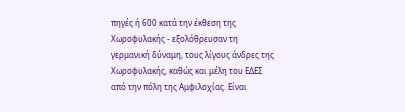πηγές ή 600 κατά την έκθεση της Χωροφυλακής - εξολόθρευσαν τη γερμανική δύναμη, τους λίγους άνδρες της Χωροφυλακής, καθώς και μέλη του ΕΔΕΣ από την πόλη της Αμφιλοχίας. Είναι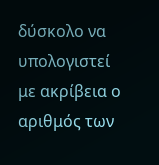δύσκολο να υπολογιστεί με ακρίβεια ο αριθμός των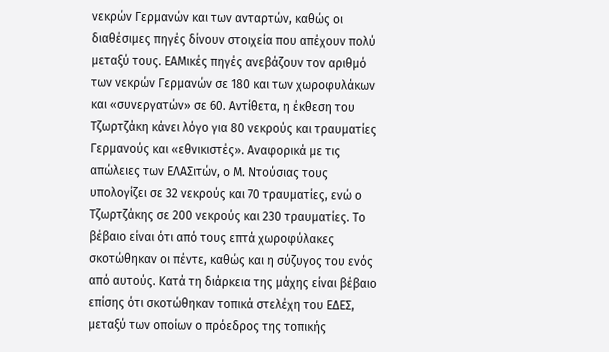νεκρών Γερμανών και των ανταρτών, καθώς οι διαθέσιμες πηγές δίνουν στοιχεία που απέχουν πολύ μεταξύ τους. ΕΑΜικές πηγές ανεβάζουν τον αριθμό των νεκρών Γερμανών σε 180 και των χωροφυλάκων και «συνεργατών» σε 60. Αντίθετα, η έκθεση του Τζωρτζάκη κάνει λόγο για 80 νεκρούς και τραυματίες Γερμανούς και «εθνικιστές». Αναφορικά με τις απώλειες των ΕΛΑΣιτών, ο Μ. Ντούσιας τους υπολογίζει σε 32 νεκρούς και 70 τραυματίες, ενώ ο Τζωρτζάκης σε 200 νεκρούς και 230 τραυματίες. Το βέβαιο είναι ότι από τους επτά χωροφύλακες σκοτώθηκαν οι πέντε, καθώς και η σύζυγος του ενός από αυτούς. Κατά τη διάρκεια της μάχης είναι βέβαιο επίσης ότι σκοτώθηκαν τοπικά στελέχη του ΕΔΕΣ, μεταξύ των οποίων ο πρόεδρος της τοπικής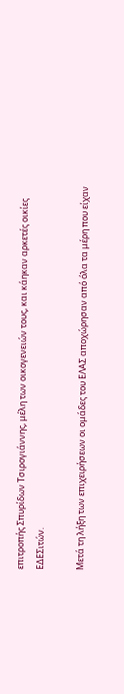επιτροπής Σπυρίδων Τσιρογιάννης, μέλη των οικογενειών τους, και κάηκαν αρκετές οικίες ΕΔΕΣιτών.

Μετά τη λήξη των επιχειρήσεων οι ομάδες του ΕΛΑΣ αποχώρησαν από όλα τα μέρη που είχαν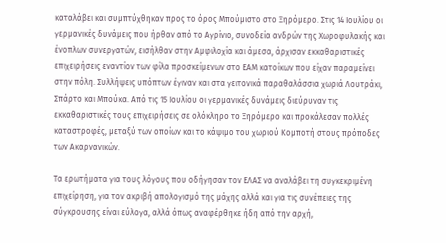καταλάβει και συμπτύχθηκαν προς το όρος Μπούμιστο στο Ξηρόμερο. Στις 14 Ιουλίου οι γερμανικές δυνάμεις που ήρθαν από το Αγρίνιο, συνοδεία ανδρών της Χωροφυλακής και ένοπλων συνεργατών, εισήλθαν στην Αμφιλοχία και άμεσα, άρχισαν εκκαθαριστικές επιχειρήσεις εναντίον των φίλα προσκείμενων στο ΕΑΜ κατοίκων που είχαν παραμείνει στην πόλη. Συλλήψεις υπόπτων έγιναν και στα γειτονικά παραθαλάσσια χωριά Λουτράκι, Σπάρτο και Μπούκα. Από τις 15 Ιουλίου οι γερμανικές δυνάμεις διεύρυναν τις εκκαθαριστικές τους επιχειρήσεις σε ολόκληρο το Ξηρόμερο και προκάλεσαν πολλές καταστροφές, μεταξύ των οποίων και το κάψιμο του χωριού Κομποτή στους πρόποδες των Ακαρνανικών.

Τα ερωτήματα για τους λόγους που οδήγησαν τον ΕΛΑΣ να αναλάβει τη συγκεκριμένη επιχείρηση, για τον ακριβή απολογισμό της μάχης αλλά και για τις συνέπειες της σύγκρουσης είναι εύλογα, αλλά όπως αναφέρθηκε ήδη από την αρχή,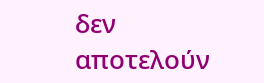δεν αποτελούν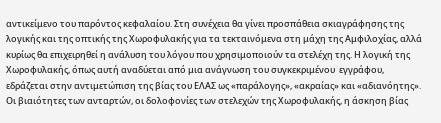αντικείμενο του παρόντος κεφαλαίου. Στη συνέχεια θα γίνει προσπάθεια σκιαγράφησης της λογικής και της οπτικής της Χωροφυλακής για τα τεκταινόμενα στη μάχη της Αμφιλοχίας, αλλά κυρίως θα επιχειρηθεί η ανάλυση του λόγου που χρησιμοποιούν τα στελέχη της. Η λογική της Χωροφυλακής, όπως αυτή αναδύεται από μια ανάγνωση του συγκεκριμένου  εγγράφου, εδράζεται στην αντιμετώπιση της βίας του ΕΛΑΣ ως «παράλογης», «ακραίας» και «αδιανόητης». Οι βιαιότητες των ανταρτών, οι δολοφονίες των στελεχών της Χωροφυλακής, η άσκηση βίας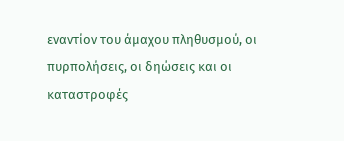εναντίον του άμαχου πληθυσμού, οι πυρπολήσεις, οι δηώσεις και οι καταστροφές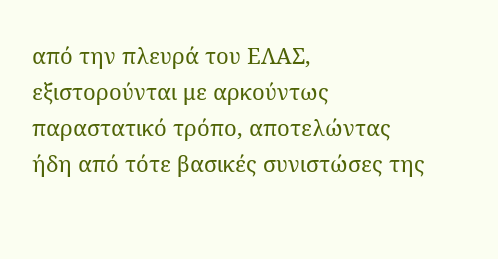από την πλευρά του ΕΛΑΣ, εξιστορούνται με αρκούντως παραστατικό τρόπο, αποτελώντας ήδη από τότε βασικές συνιστώσες της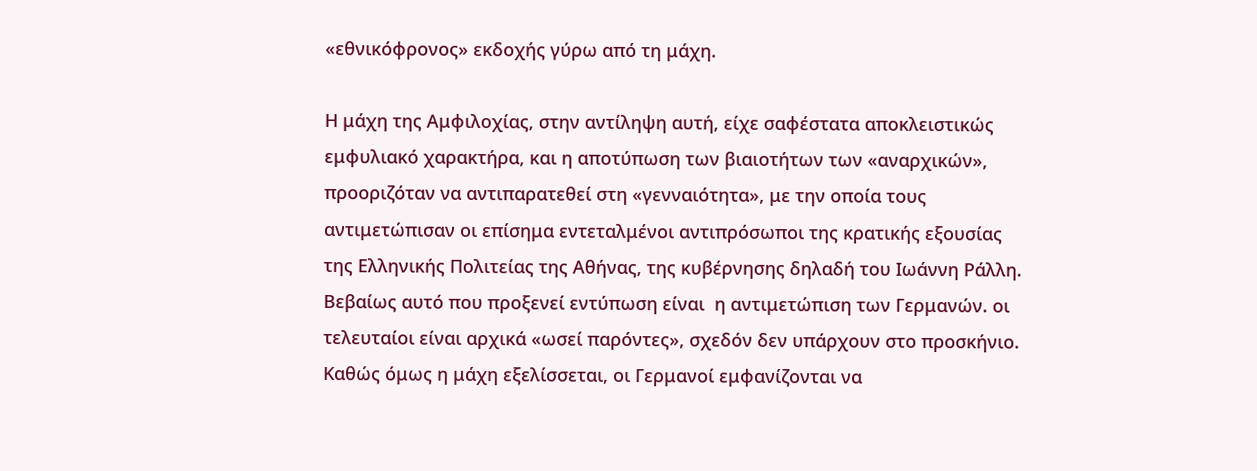«εθνικόφρονος» εκδοχής γύρω από τη μάχη.

Η μάχη της Αμφιλοχίας, στην αντίληψη αυτή, είχε σαφέστατα αποκλειστικώς εμφυλιακό χαρακτήρα, και η αποτύπωση των βιαιοτήτων των «αναρχικών», προοριζόταν να αντιπαρατεθεί στη «γενναιότητα», με την οποία τους αντιμετώπισαν οι επίσημα εντεταλμένοι αντιπρόσωποι της κρατικής εξουσίας της Ελληνικής Πολιτείας της Αθήνας, της κυβέρνησης δηλαδή του Ιωάννη Ράλλη. Βεβαίως αυτό που προξενεί εντύπωση είναι  η αντιμετώπιση των Γερμανών. οι τελευταίοι είναι αρχικά «ωσεί παρόντες», σχεδόν δεν υπάρχουν στο προσκήνιο. Καθώς όμως η μάχη εξελίσσεται, οι Γερμανοί εμφανίζονται να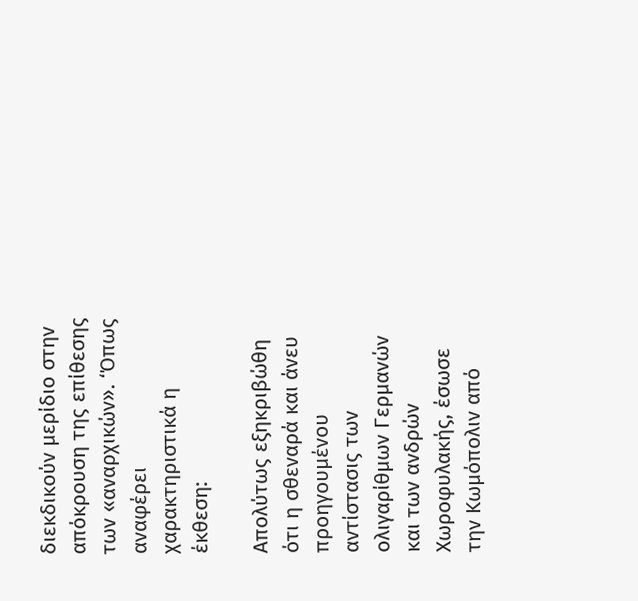διεκδικούν μερίδιο στην απόκρουση της επίθεσης των «αναρχικών». ‘Όπως αναφέρει χαρακτηριστικά η έκθεση:

Απολύτως εξηκριβώθη ότι η σθεναρά και άνευ προηγουμένου αντίστασις των ολιγαρίθμων Γερμανών και των ανδρών Χωροφυλακής, έσωσε την Κωμόπολιν από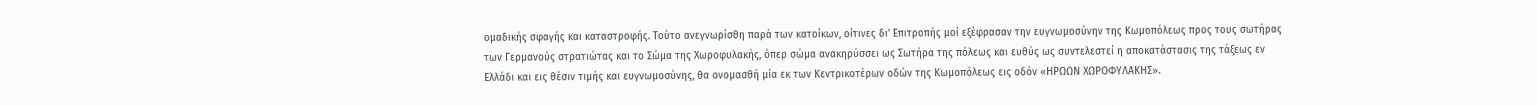ομαδικής σφαγής και καταστροφής. Τούτο ανεγνωρίσθη παρά των κατοίκων, οίτινες δι' Επιτροπής μοί εξέφρασαν την ευγνωμοσύνην της Κωμοπόλεως προς τους σωτήρας των Γερμανούς στρατιώτας και το Σώμα της Χωροφυλακής, όπερ σώμα ανακηρύσσει ως Σωτήρα της πόλεως και ευθύς ως συντελεστεί η αποκατάστασις της τάξεως εν Ελλάδι και εις θέσιν τιμής και ευγνωμοσύνης, θα ονομασθή μία εκ των Κεντρικοτέρων οδών της Κωμοπόλεως εις οδόν «ΗΡΩΩΝ ΧΩΡΟΦΥΛΑΚΗΣ».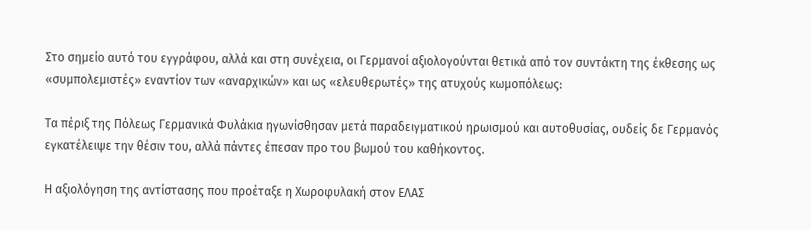Στο σημείο αυτό του εγγράφου, αλλά και στη συνέχεια, οι Γερμανοί αξιολογούνται θετικά από τον συντάκτη της έκθεσης ως «συμπολεμιστές» εναντίον των «αναρχικών» και ως «ελευθερωτές» της ατυχούς κωμοπόλεως:

Τα πέριξ της Πόλεως Γερμανικά Φυλάκια ηγωνίσθησαν μετά παραδειγματικού ηρωισμού και αυτοθυσίας, ουδείς δε Γερμανός εγκατέλειψε την θέσιν του, αλλά πάντες έπεσαν προ του βωμού του καθήκοντος.

Η αξιολόγηση της αντίστασης που προέταξε η Χωροφυλακή στον ΕΛΑΣ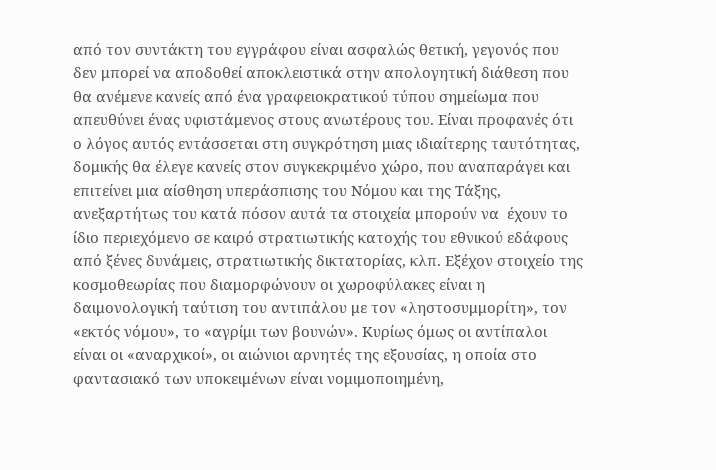από τον συντάκτη του εγγράφου είναι ασφαλώς θετική, γεγονός που δεν μπορεί να αποδοθεί αποκλειστικά στην απολογητική διάθεση που θα ανέμενε κανείς από ένα γραφειοκρατικού τύπου σημείωμα που απευθύνει ένας υφιστάμενος στους ανωτέρους του. Είναι προφανές ότι ο λόγος αυτός εντάσσεται στη συγκρότηση μιας ιδιαίτερης ταυτότητας, δομικής θα έλεγε κανείς στον συγκεκριμένο χώρο, που αναπαράγει και επιτείνει μια αίσθηση υπεράσπισης του Νόμου και της Τάξης, ανεξαρτήτως του κατά πόσον αυτά τα στοιχεία μπορούν να  έχουν το ίδιο περιεχόμενο σε καιρό στρατιωτικής κατοχής του εθνικού εδάφους από ξένες δυνάμεις, στρατιωτικής δικτατορίας, κλπ. Εξέχον στοιχείο της κοσμοθεωρίας που διαμορφώνουν οι χωροφύλακες είναι η δαιμονολογική ταύτιση του αντιπάλου με τον «ληστοσυμμορίτη», τον «εκτός νόμου», το «αγρίμι των βουνών». Κυρίως όμως οι αντίπαλοι είναι οι «αναρχικοί», οι αιώνιοι αρνητές της εξουσίας, η οποία στο φαντασιακό των υποκειμένων είναι νομιμοποιημένη,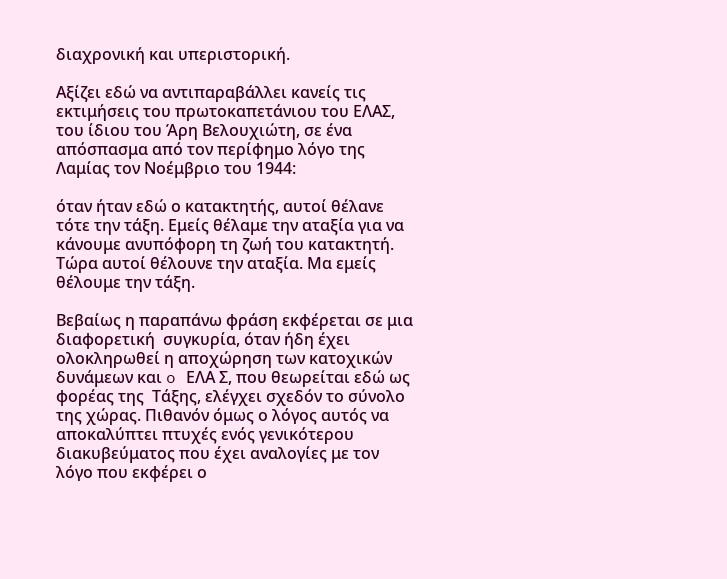διαχρονική και υπεριστορική.

Αξίζει εδώ να αντιπαραβάλλει κανείς τις εκτιμήσεις του πρωτοκαπετάνιου του ΕΛΑΣ, του ίδιου του Άρη Βελουχιώτη, σε ένα απόσπασμα από τον περίφημο λόγο της Λαμίας τον Νοέμβριο του 1944:

όταν ήταν εδώ ο κατακτητής, αυτοί θέλανε τότε την τάξη. Εμείς θέλαμε την αταξία για να κάνουμε ανυπόφορη τη ζωή του κατακτητή. Τώρα αυτοί θέλουνε την αταξία. Μα εμείς θέλουμε την τάξη.

Βεβαίως η παραπάνω φράση εκφέρεται σε μια διαφορετική  συγκυρία, όταν ήδη έχει ολοκληρωθεί η αποχώρηση των κατοχικών δυνάμεων και o ΕΛΑ Σ, που θεωρείται εδώ ως φορέας της  Τάξης, ελέγχει σχεδόν το σύνολο της χώρας. Πιθανόν όμως ο λόγος αυτός να αποκαλύπτει πτυχές ενός γενικότερου διακυβεύματος που έχει αναλογίες με τον λόγο που εκφέρει ο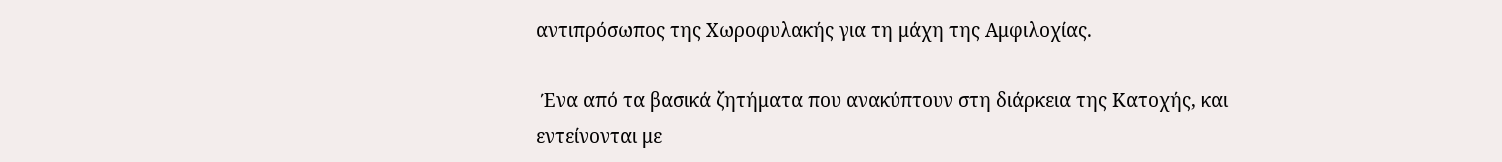αντιπρόσωπος της Χωροφυλακής για τη μάχη της Αμφιλοχίας.

 Ένα από τα βασικά ζητήματα που ανακύπτουν στη διάρκεια της Κατοχής, και εντείνονται με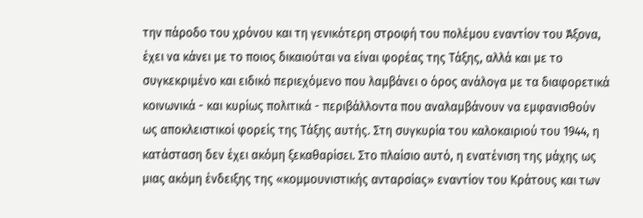την πάροδο του χρόνου και τη γενικότερη στροφή του πολέμου εναντίον του Άξονα, έχει να κάνει με το ποιος δικαιούται να είναι φορέας της Τάξης, αλλά και με το συγκεκριμένο και ειδικό περιεχόμενο που λαμβάνει ο όρος ανάλογα με τα διαφορετικά κοινωνικά - και κυρίως πολιτικά - περιβάλλοντα που αναλαμβάνουν να εμφανισθούν ως αποκλειστικοί φορείς της Τάξης αυτής. Στη συγκυρία του καλοκαιριού του 1944, η κατάσταση δεν έχει ακόμη ξεκαθαρίσει. Στο πλαίσιο αυτό, η ενατένιση της μάχης ως μιας ακόμη ένδειξης της «κομμουνιστικής ανταρσίας» εναντίον του Κράτους και των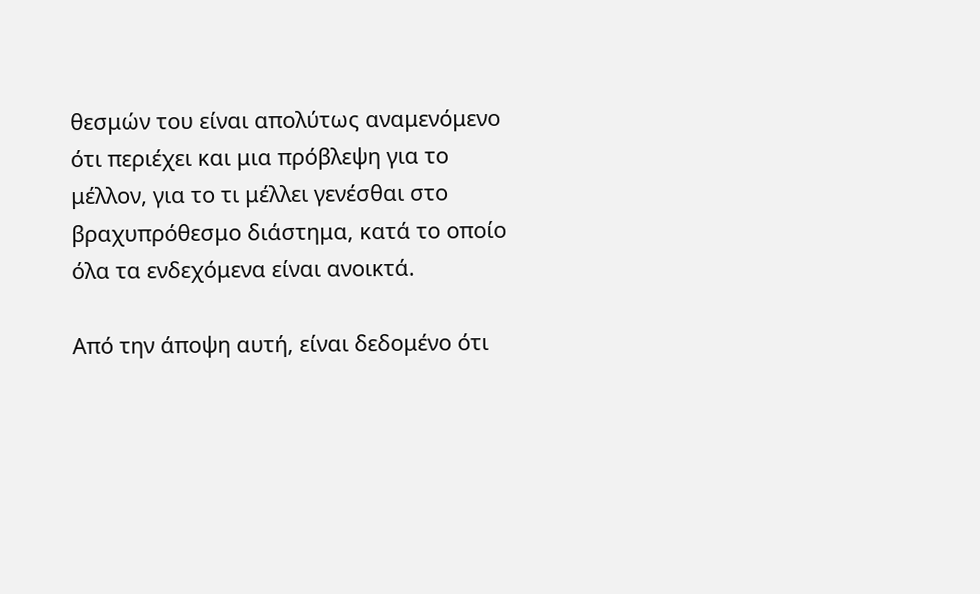θεσμών του είναι απολύτως αναμενόμενο ότι περιέχει και μια πρόβλεψη για το μέλλον, για το τι μέλλει γενέσθαι στο βραχυπρόθεσμο διάστημα, κατά το οποίο όλα τα ενδεχόμενα είναι ανοικτά.

Από την άποψη αυτή, είναι δεδομένο ότι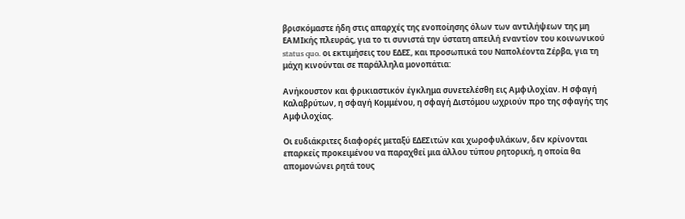βρισκόμαστε ήδη στις απαρχές της ενοποίησης όλων των αντιλήψεων της μη ΕΑΜΙκής πλευράς, για το τι συνιστά την ύστατη απειλή εναντίον του κοινωνικού status quo. οι εκτιμήσεις του ΕΔΕΣ, και προσωπικά του Ναπολέοντα Ζέρβα, για τη μάχη κινούνται σε παράλληλα μονοπάτια:

Ανήκουστον και φρικιαστικόν έγκλημα συνετελέσθη εις Αμφιλοχίαν. Η σφαγή Καλαβρύτων, η σφαγή Κομμένου, η σφαγή Διστόμου ωχριούν προ της σφαγής της Αμφιλοχίας.

Οι ευδιάκριτες διαφορές μεταξύ ΕΔΕΣιτών και χωροφυλάκων, δεν κρίνονται επαρκείς προκειμένου να παραχθεί μια άλλου τύπου ρητορική, η οποία θα απομονώνει ρητά τους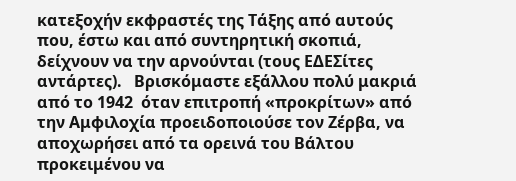κατεξοχήν εκφραστές της Τάξης από αυτούς που, έστω και από συντηρητική σκοπιά, δείχνουν να την αρνούνται (τους ΕΔΕΣίτες αντάρτες).   Βρισκόμαστε εξάλλου πολύ μακριά από το 1942  όταν επιτροπή «προκρίτων» από την Αμφιλοχία προειδοποιούσε τον Ζέρβα, να αποχωρήσει από τα ορεινά του Βάλτου προκειμένου να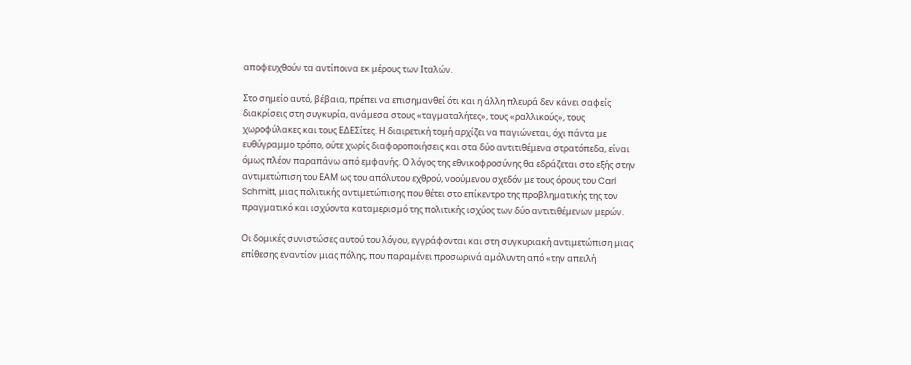αποφευχθούν τα αντίποινα εκ μέρους των Ιταλών.

Στο σημείο αυτό, βέβαια, πρέπει να επισημανθεί ότι και η άλλη πλευρά δεν κάνει σαφείς διακρίσεις στη συγκυρία, ανάμεσα στους «ταγματαλήτες», τους «ραλλικούς», τους χωροφύλακες και τους ΕΔΕΣίτες. Η διαιρετική τομή αρχίζει να παγιώνεται, όχι πάντα με ευθύγραμμο τρόπο, ούτε χωρίς διαφοροποιήσεις και στα δύο αντιτιθέμενα στρατόπεδα, είναι όμως πλέον παραπάνω από εμφανής. Ο λόγος της εθνικοφροσύνης θα εδράζεται στο εξής στην αντιμετώπιση του ΕΑΜ ως του απόλυτου εχθρού, νοούμενου σχεδόν με τους όρους του Carl Schmitt, μιας πολιτικής αντιμετώπισης που θέτει στο επίκεντρο της προβληματικής της τον πραγματικό και ισχύοντα καταμερισμό της πολιτικής ισχύος των δύο αντιτιθέμενων μερών.

Οι δομικές συνιστώσες αυτού του λόγου, εγγράφονται και στη συγκυριακή αντιμετώπιση μιας επίθεσης εναντίον μιας πόλης, που παραμένει προσωρινά αμόλυντη από «την απειλή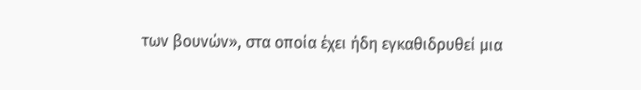των βουνών», στα οποία έχει ήδη εγκαθιδρυθεί μια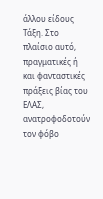άλλου είδους Τάξη. Στο πλαίσιο αυτό, πραγματικές ή και φανταστικές πράξεις βίας του ΕΛΑΣ, ανατροφοδοτούν τον φόβο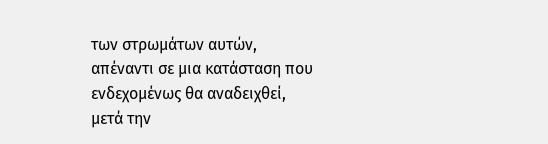των στρωμάτων αυτών, απέναντι σε μια κατάσταση που ενδεχομένως θα αναδειχθεί, μετά την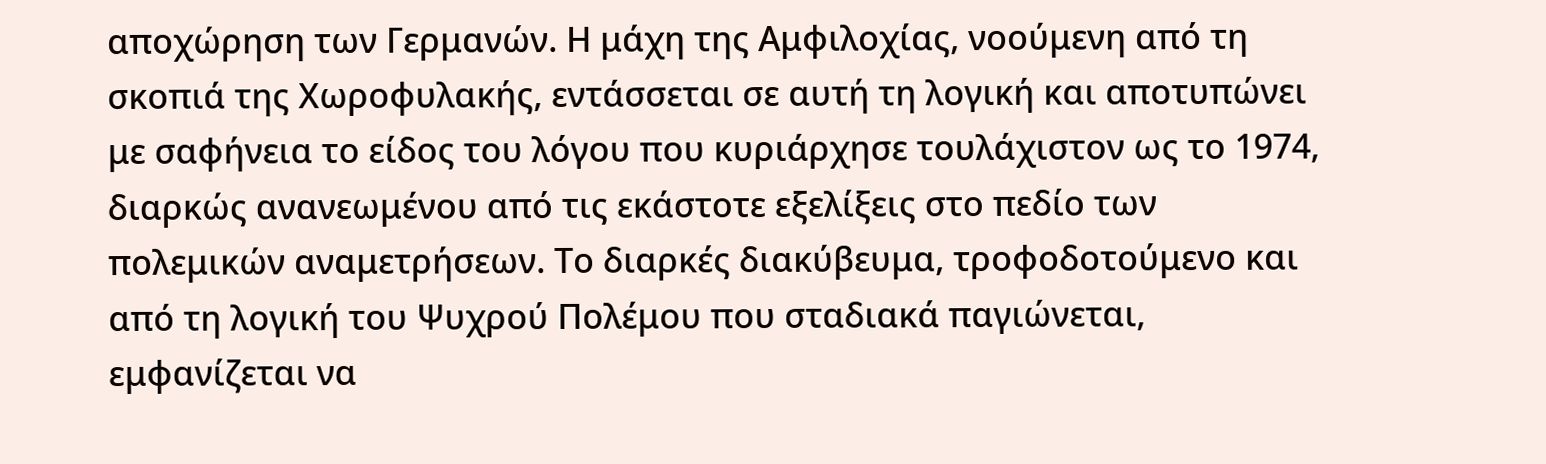αποχώρηση των Γερμανών. Η μάχη της Αμφιλοχίας, νοούμενη από τη σκοπιά της Χωροφυλακής, εντάσσεται σε αυτή τη λογική και αποτυπώνει με σαφήνεια το είδος του λόγου που κυριάρχησε τουλάχιστον ως το 1974, διαρκώς ανανεωμένου από τις εκάστοτε εξελίξεις στο πεδίο των πολεμικών αναμετρήσεων. Το διαρκές διακύβευμα, τροφοδοτούμενο και από τη λογική του Ψυχρού Πολέμου που σταδιακά παγιώνεται, εμφανίζεται να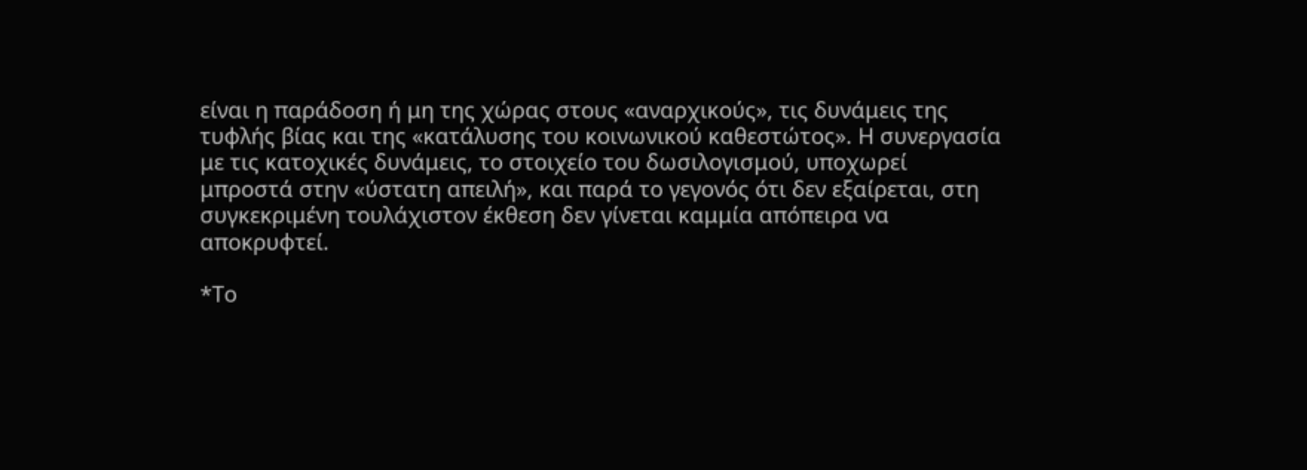είναι η παράδοση ή μη της χώρας στους «αναρχικούς», τις δυνάμεις της τυφλής βίας και της «κατάλυσης του κοινωνικού καθεστώτος». Η συνεργασία με τις κατοχικές δυνάμεις, το στοιχείο του δωσιλογισμού, υποχωρεί μπροστά στην «ύστατη απειλή», και παρά το γεγονός ότι δεν εξαίρεται, στη συγκεκριμένη τουλάχιστον έκθεση δεν γίνεται καμμία απόπειρα να αποκρυφτεί.

*Το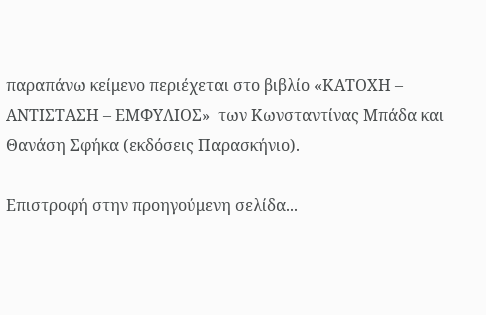παραπάνω κείμενο περιέχεται στο βιβλίο «ΚΑΤΟΧΗ – ΑΝΤΙΣΤΑΣΗ – ΕΜΦΥΛΙΟΣ»  των Κωνσταντίνας Μπάδα και Θανάση Σφήκα (εκδόσεις Παρασκήνιο).

Επιστροφή στην προηγούμενη σελίδα...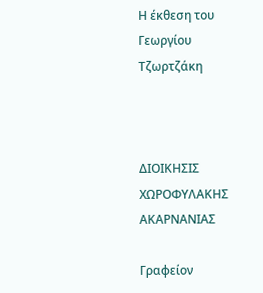Η έκθεση του Γεωργίου Τζωρτζάκη



ΔΙΟΙΚΗΣΙΣ ΧΩΡΟΦΥΛΑΚΗΣ ΑΚΑΡΝΑΝΙΑΣ

Γραφείον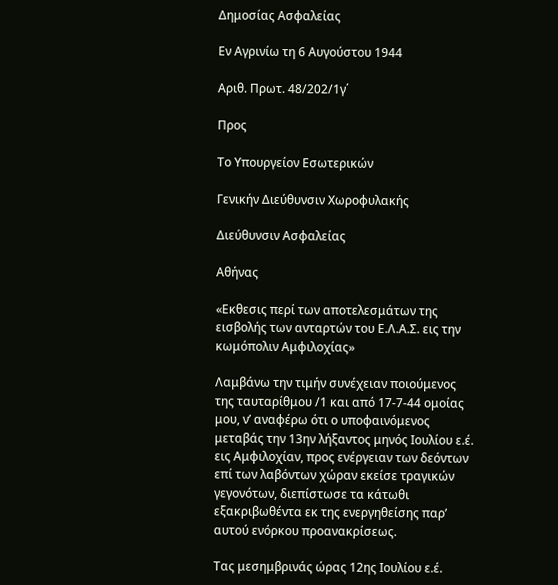Δημοσίας Ασφαλείας

Εν Αγρινίω τη 6 Αυγούστου 1944

Αριθ. Πρωτ. 48/202/1γ΄

Προς

Το Υπουργείον Εσωτερικών

Γενικήν Διεύθυνσιν Χωροφυλακής

Διεύθυνσιν Ασφαλείας

Αθήνας

«Εκθεσις περί των αποτελεσμάτων της εισβολής των ανταρτών του Ε.Λ.Α.Σ. εις την κωμόπολιν Αμφιλοχίας»

Λαμβάνω την τιμήν συνέχειαν ποιούμενος της ταυταρίθμου /1 και από 17-7-44 ομοίας μου, ν’ αναφέρω ότι ο υποφαινόμενος μεταβάς την 13ην λήξαντος μηνός Ιουλίου ε.έ. εις Αμφιλοχίαν, προς ενέργειαν των δεόντων επί των λαβόντων χώραν εκείσε τραγικών γεγονότων, διεπίστωσε τα κάτωθι εξακριβωθέντα εκ της ενεργηθείσης παρ’ αυτού ενόρκου προανακρίσεως.

Τας μεσημβρινάς ώρας 12ης Ιουλίου ε.έ.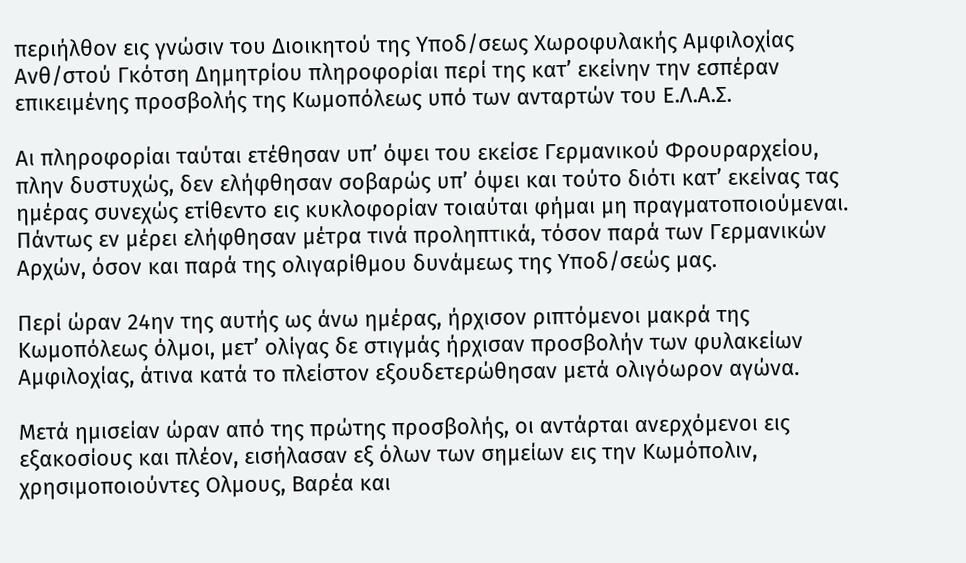περιήλθον εις γνώσιν του Διοικητού της Υποδ/σεως Χωροφυλακής Αμφιλοχίας Ανθ/στού Γκότση Δημητρίου πληροφορίαι περί της κατ’ εκείνην την εσπέραν επικειμένης προσβολής της Κωμοπόλεως υπό των ανταρτών του Ε.Λ.Α.Σ.

Αι πληροφορίαι ταύται ετέθησαν υπ’ όψει του εκείσε Γερμανικού Φρουραρχείου, πλην δυστυχώς, δεν ελήφθησαν σοβαρώς υπ’ όψει και τούτο διότι κατ’ εκείνας τας ημέρας συνεχώς ετίθεντο εις κυκλοφορίαν τοιαύται φήμαι μη πραγματοποιούμεναι. Πάντως εν μέρει ελήφθησαν μέτρα τινά προληπτικά, τόσον παρά των Γερμανικών Αρχών, όσον και παρά της ολιγαρίθμου δυνάμεως της Υποδ/σεώς μας.

Περί ώραν 24ην της αυτής ως άνω ημέρας, ήρχισον ριπτόμενοι μακρά της Κωμοπόλεως όλμοι, μετ’ ολίγας δε στιγμάς ήρχισαν προσβολήν των φυλακείων Αμφιλοχίας, άτινα κατά το πλείστον εξουδετερώθησαν μετά ολιγόωρον αγώνα.

Μετά ημισείαν ώραν από της πρώτης προσβολής, οι αντάρται ανερχόμενοι εις εξακοσίους και πλέον, εισήλασαν εξ όλων των σημείων εις την Κωμόπολιν, χρησιμοποιούντες Ολμους, Βαρέα και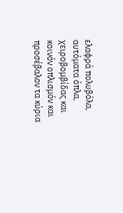ελαφρά πολυβόλα, αυτόματα όπλα, χειροβομβίδας και κοινόν οπλισμόν και προσέβαλον τα κύρια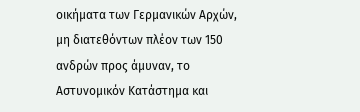οικήματα των Γερμανικών Αρχών, μη διατεθόντων πλέον των 150 ανδρών προς άμυναν, το Αστυνομικόν Κατάστημα και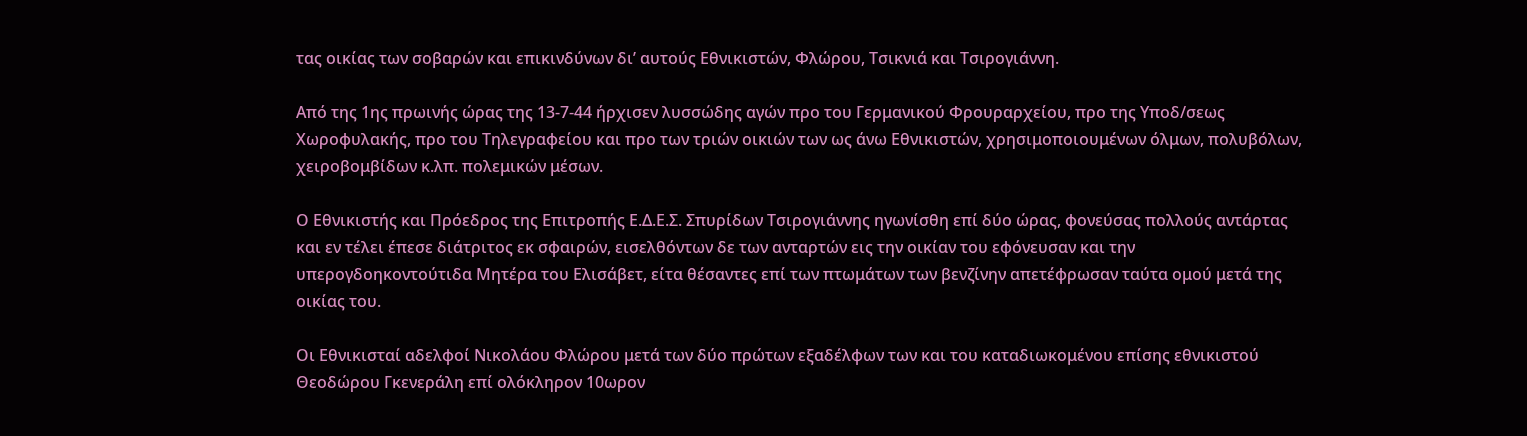τας οικίας των σοβαρών και επικινδύνων δι’ αυτούς Εθνικιστών, Φλώρου, Τσικνιά και Τσιρογιάννη.

Από της 1ης πρωινής ώρας της 13-7-44 ήρχισεν λυσσώδης αγών προ του Γερμανικού Φρουραρχείου, προ της Υποδ/σεως Χωροφυλακής, προ του Τηλεγραφείου και προ των τριών οικιών των ως άνω Εθνικιστών, χρησιμοποιουμένων όλμων, πολυβόλων, χειροβομβίδων κ.λπ. πολεμικών μέσων.

Ο Εθνικιστής και Πρόεδρος της Επιτροπής Ε.Δ.Ε.Σ. Σπυρίδων Τσιρογιάννης ηγωνίσθη επί δύο ώρας, φονεύσας πολλούς αντάρτας και εν τέλει έπεσε διάτριτος εκ σφαιρών, εισελθόντων δε των ανταρτών εις την οικίαν του εφόνευσαν και την υπερογδοηκοντούτιδα Μητέρα του Ελισάβετ, είτα θέσαντες επί των πτωμάτων των βενζίνην απετέφρωσαν ταύτα ομού μετά της οικίας του.

Οι Εθνικισταί αδελφοί Νικολάου Φλώρου μετά των δύο πρώτων εξαδέλφων των και του καταδιωκομένου επίσης εθνικιστού Θεοδώρου Γκενεράλη επί ολόκληρον 10ωρον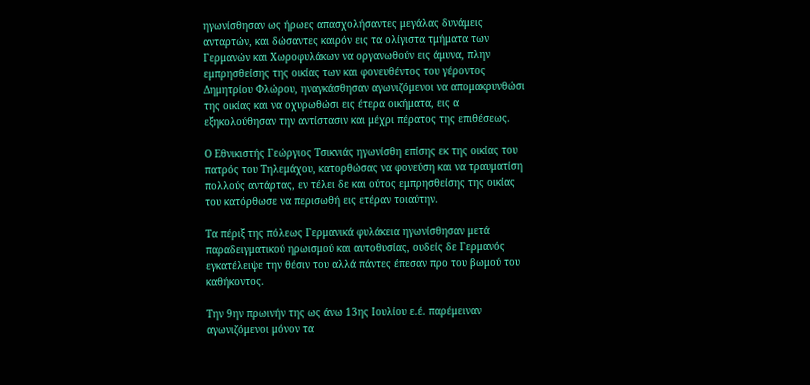ηγωνίσθησαν ως ήρωες απασχολήσαντες μεγάλας δυνάμεις ανταρτών, και δώσαντες καιρόν εις τα ολίγιστα τμήματα των Γερμανών και Χωροφυλάκων να οργανωθούν εις άμυνα, πλην εμπρησθείσης της οικίας των και φονευθέντος του γέροντος Δημητρίου Φλώρου, ηναγκάσθησαν αγωνιζόμενοι να απομακρυνθώσι της οικίας και να οχυρωθώσι εις έτερα οικήματα, εις α εξηκολούθησαν την αντίστασιν και μέχρι πέρατος της επιθέσεως.

Ο Εθνικιστής Γεώργιος Τσικνιάς ηγωνίσθη επίσης εκ της οικίας του πατρός του Τηλεμάχου, κατορθώσας να φονεύση και να τραυματίση πολλούς αντάρτας, εν τέλει δε και ούτος εμπρησθείσης της οικίας του κατόρθωσε να περισωθή εις ετέραν τοιαύτην.

Τα πέριξ της πόλεως Γερμανικά φυλάκεια ηγωνίσθησαν μετά παραδειγματικού ηρωισμού και αυτοθυσίας, ουδείς δε Γερμανός εγκατέλειψε την θέσιν του αλλά πάντες έπεσαν προ του βωμού του καθήκοντος.

Την 9ην πρωινήν της ως άνω 13ης Ιουλίου ε.έ. παρέμειναν αγωνιζόμενοι μόνον τα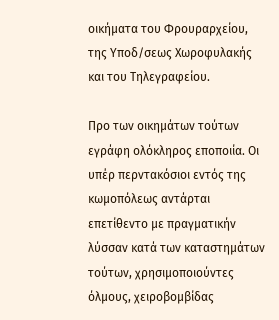οικήματα του Φρουραρχείου, της Υποδ/σεως Χωροφυλακής και του Τηλεγραφείου.

Προ των οικημάτων τούτων εγράφη ολόκληρος εποποιία. Οι υπέρ περντακόσιοι εντός της κωμοπόλεως αντάρται επετίθεντο με πραγματικήν λύσσαν κατά των καταστημάτων τούτων, χρησιμοποιούντες όλμους, χειροβομβίδας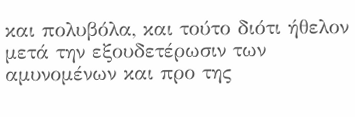και πολυβόλα, και τούτο διότι ήθελον μετά την εξουδετέρωσιν των αμυνομένων και προ της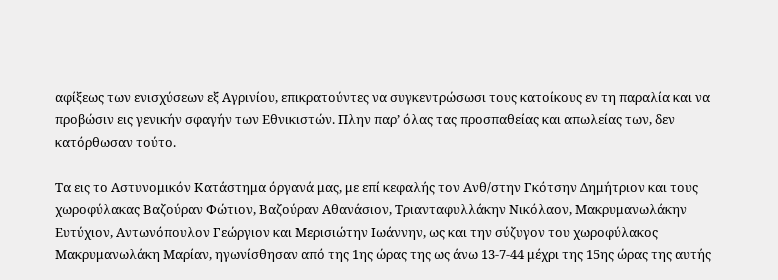αφίξεως των ενισχύσεων εξ Αγρινίου, επικρατούντες να συγκεντρώσωσι τους κατοίκους εν τη παραλία και να προβώσιν εις γενικήν σφαγήν των Εθνικιστών. Πλην παρ’ όλας τας προσπαθείας και απωλείας των, δεν κατόρθωσαν τούτο.

Τα εις το Αστυνομικόν Κατάστημα όργανά μας, με επί κεφαλής τον Ανθ/στην Γκότσην Δημήτριον και τους χωροφύλακας Βαζούραν Φώτιον, Βαζούραν Αθανάσιον, Τριανταφυλλάκην Νικόλαον, Μακρυμανωλάκην Ευτύχιον, Αντωνόπουλον Γεώργιον και Μερισιώτην Ιωάννην, ως και την σύζυγον του χωροφύλακος Μακρυμανωλάκη Μαρίαν, ηγωνίσθησαν από της 1ης ώρας της ως άνω 13-7-44 μέχρι της 15ης ώρας της αυτής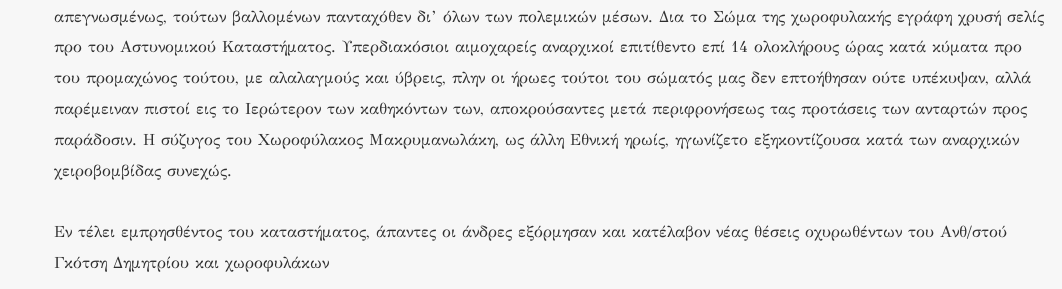απεγνωσμένως, τούτων βαλλομένων πανταχόθεν δι’ όλων των πολεμικών μέσων. Δια το Σώμα της χωροφυλακής εγράφη χρυσή σελίς προ του Αστυνομικού Καταστήματος. Υπερδιακόσιοι αιμοχαρείς αναρχικοί επιτίθεντο επί 14 ολοκλήρους ώρας κατά κύματα προ του προμαχώνος τούτου, με αλαλαγμούς και ύβρεις, πλην οι ήρωες τούτοι του σώματός μας δεν επτοήθησαν ούτε υπέκυψαν, αλλά παρέμειναν πιστοί εις το Ιερώτερον των καθηκόντων των, αποκρούσαντες μετά περιφρονήσεως τας προτάσεις των ανταρτών προς παράδοσιν. Η σύζυγος του Χωροφύλακος Μακρυμανωλάκη, ως άλλη Εθνική ηρωίς, ηγωνίζετο εξηκοντίζουσα κατά των αναρχικών χειροβομβίδας συνεχώς.

Εν τέλει εμπρησθέντος του καταστήματος, άπαντες οι άνδρες εξόρμησαν και κατέλαβον νέας θέσεις οχυρωθέντων του Ανθ/στού Γκότση Δημητρίου και χωροφυλάκων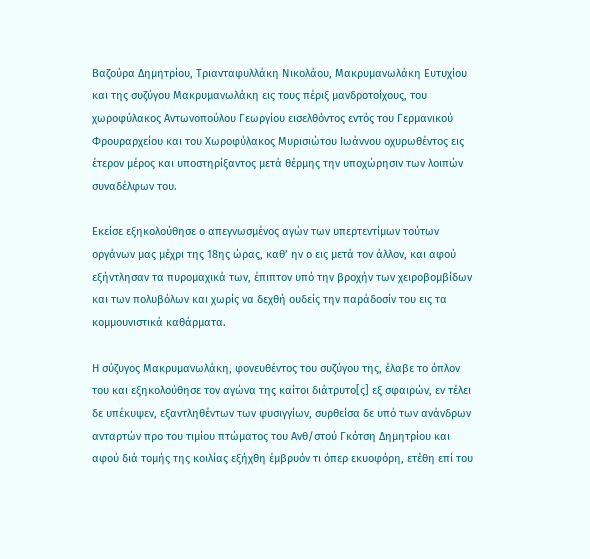Βαζούρα Δημητρίου, Τριανταφυλλάκη Νικολάου, Μακρυμανωλάκη Ευτυχίου και της συζύγου Μακρυμανωλάκη εις τους πέριξ μανδροτοίχους, του χωροφύλακος Αντωνοπούλου Γεωργίου εισελθόντος εντός του Γερμανικού Φρουραρχείου και του Χωροφύλακος Μυρισιώτου Ιωάννου οχυρωθέντος εις έτερον μέρος και υποστηρίξαντος μετά θέρμης την υποχώρησιν των λοιπών συναδέλφων του.

Εκείσε εξηκολούθησε ο απεγνωσμένος αγών των υπερτεντίμων τούτων οργάνων μας μέχρι της 18ης ώρας, καθ’ ην ο εις μετά τον άλλον, και αφού εξήντλησαν τα πυρομαχικά των, έπιπτον υπό την βροχήν των χειροβομβίδων και των πολυβόλων και χωρίς να δεχθή ουδείς την παράδοσίν του εις τα κομμουνιστικά καθάρματα.

Η σύζυγος Μακρυμανωλάκη, φονευθέντος του συζύγου της, έλαβε το όπλον του και εξηκολούθησε τον αγώνα της καίτοι διάτρυτο[ς] εξ σφαιρών, εν τέλει δε υπέκυψεν, εξαντληθέντων των φυσιγγίων, συρθείσα δε υπό των ανάνδρων ανταρτών προ του τιμίου πτώματος του Ανθ/στού Γκότση Δημητρίου και αφού διά τομής της κοιλίας εξήχθη έμβρυόν τι όπερ εκυοφόρη, ετέθη επί του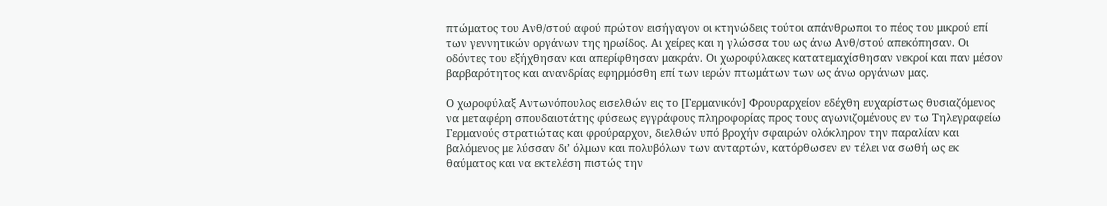πτώματος του Ανθ/στού αφού πρώτον εισήγαγον οι κτηνώδεις τούτοι απάνθρωποι το πέος του μικρού επί των γεννητικών οργάνων της ηρωίδος. Αι χείρες και η γλώσσα του ως άνω Ανθ/στού απεκόπησαν. Οι οδόντες του εξήχθησαν και απερίφθησαν μακράν. Οι χωροφύλακες κατατεμαχίσθησαν νεκροί και παν μέσον βαρβαρότητος και ανανδρίας εφηρμόσθη επί των ιερών πτωμάτων των ως άνω οργάνων μας.

Ο χωροφύλαξ Αντωνόπουλος εισελθών εις το [Γερμανικόν] Φρουραρχείον εδέχθη ευχαρίστως θυσιαζόμενος να μεταφέρη σπουδαιοτάτης φύσεως εγγράφους πληροφορίας προς τους αγωνιζομένους εν τω Τηλεγραφείω Γερμανούς στρατιώτας και φρούραρχον, διελθών υπό βροχήν σφαιρών ολόκληρον την παραλίαν και βαλόμενος με λύσσαν δι’ όλμων και πολυβόλων των ανταρτών, κατόρθωσεν εν τέλει να σωθή ως εκ θαύματος και να εκτελέση πιστώς την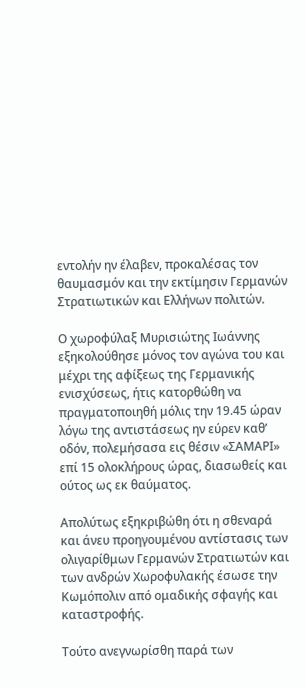εντολήν ην έλαβεν, προκαλέσας τον θαυμασμόν και την εκτίμησιν Γερμανών Στρατιωτικών και Ελλήνων πολιτών.

Ο χωροφύλαξ Μυρισιώτης Ιωάννης εξηκολούθησε μόνος τον αγώνα του και μέχρι της αφίξεως της Γερμανικής ενισχύσεως, ήτις κατορθώθη να πραγματοποιηθή μόλις την 19.45 ώραν λόγω της αντιστάσεως ην εύρεν καθ’ οδόν, πολεμήσασα εις θέσιν «ΣΑΜΑΡΙ» επί 15 ολοκλήρους ώρας, διασωθείς και ούτος ως εκ θαύματος.

Απολύτως εξηκριβώθη ότι η σθεναρά και άνευ προηγουμένου αντίστασις των ολιγαρίθμων Γερμανών Στρατιωτών και των ανδρών Χωροφυλακής έσωσε την Κωμόπολιν από ομαδικής σφαγής και καταστροφής.

Τούτο ανεγνωρίσθη παρά των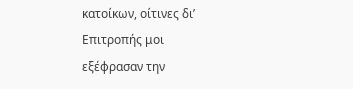κατοίκων, οίτινες δι’ Επιτροπής μοι εξέφρασαν την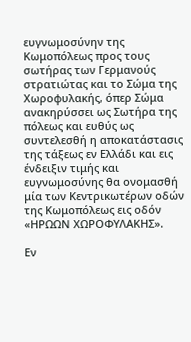ευγνωμοσύνην της Κωμοπόλεως προς τους σωτήρας των Γερμανούς στρατιώτας και το Σώμα της Χωροφυλακής, όπερ Σώμα ανακηρύσσει ως Σωτήρα της πόλεως και ευθύς ως συντελεσθή η αποκατάστασις της τάξεως εν Ελλάδι και εις ένδειξιν τιμής και ευγνωμοσύνης θα ονομασθή μία των Κεντρικωτέρων οδών της Κωμοπόλεως εις οδόν «ΗΡΩΩΝ ΧΩΡΟΦΥΛΑΚΗΣ».

Εν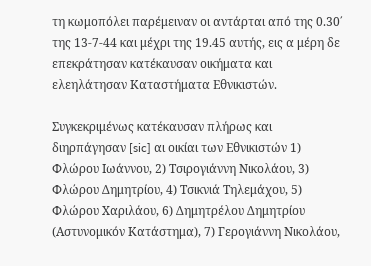τη κωμοπόλει παρέμειναν οι αντάρται από της 0.30΄ της 13-7-44 και μέχρι της 19.45 αυτής, εις α μέρη δε επεκράτησαν κατέκαυσαν οικήματα και ελεηλάτησαν Καταστήματα Εθνικιστών.

Συγκεκριμένως κατέκαυσαν πλήρως και διηρπάγησαν [sic] αι οικίαι των Εθνικιστών 1) Φλώρου Ιωάννου, 2) Τσιρογιάννη Νικολάου, 3) Φλώρου Δημητρίου, 4) Τσικνιά Τηλεμάχου, 5) Φλώρου Χαριλάου, 6) Δημητρέλου Δημητρίου (Αστυνομικόν Κατάστημα), 7) Γερογιάννη Νικολάου,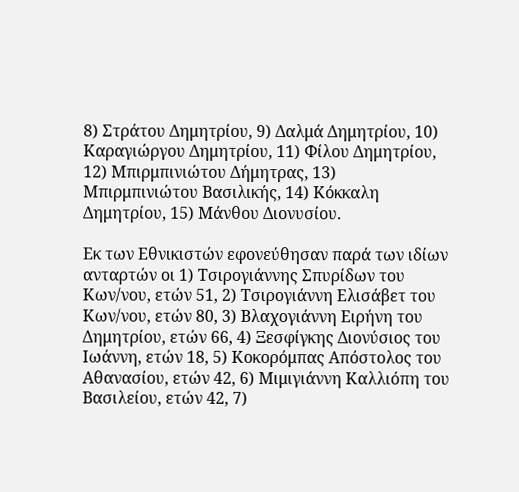8) Στράτου Δημητρίου, 9) Δαλμά Δημητρίου, 10) Καραγιώργου Δημητρίου, 11) Φίλου Δημητρίου, 12) Μπιρμπινιώτου Δήμητρας, 13) Μπιρμπινιώτου Βασιλικής, 14) Κόκκαλη Δημητρίου, 15) Μάνθου Διονυσίου.

Εκ των Εθνικιστών εφονεύθησαν παρά των ιδίων ανταρτών οι 1) Τσιρογιάννης Σπυρίδων του Κων/νου, ετών 51, 2) Τσιρογιάννη Ελισάβετ του Κων/νου, ετών 80, 3) Βλαχογιάννη Ειρήνη του Δημητρίου, ετών 66, 4) Ξεσφίγκης Διονύσιος του Ιωάννη, ετών 18, 5) Κοκορόμπας Απόστολος του Αθανασίου, ετών 42, 6) Μιμιγιάννη Καλλιόπη του Βασιλείου, ετών 42, 7)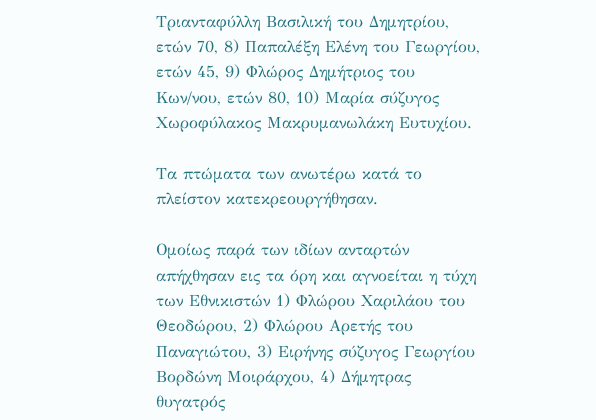Τριανταφύλλη Βασιλική του Δημητρίου, ετών 70, 8) Παπαλέξη Ελένη του Γεωργίου, ετών 45, 9) Φλώρος Δημήτριος του Κων/νου, ετών 80, 10) Μαρία σύζυγος Χωροφύλακος Μακρυμανωλάκη Ευτυχίου.

Τα πτώματα των ανωτέρω κατά το πλείστον κατεκρεουργήθησαν.

Ομοίως παρά των ιδίων ανταρτών απήχθησαν εις τα όρη και αγνοείται η τύχη των Εθνικιστών 1) Φλώρου Χαριλάου του Θεοδώρου, 2) Φλώρου Αρετής του Παναγιώτου, 3) Ειρήνης σύζυγος Γεωργίου Βορδώνη Μοιράρχου, 4) Δήμητρας θυγατρός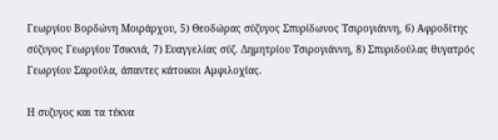Γεωργίου Βορδώνη Μοιράρχου, 5) Θεοδώρας σύζυγος Σπυρίδωνος Τσιρογιάννη, 6) Αφροδίτης σύζυγος Γεωργίου Τσικνιά, 7) Ευαγγελίας σύζ. Δημητρίου Τσιρογιάννη, 8) Σπυριδούλας θυγατρός Γεωργίου Σαρούλα, άπαντες κάτοικοι Αμφιλοχίας.

Η συζυγος και τα τέκνα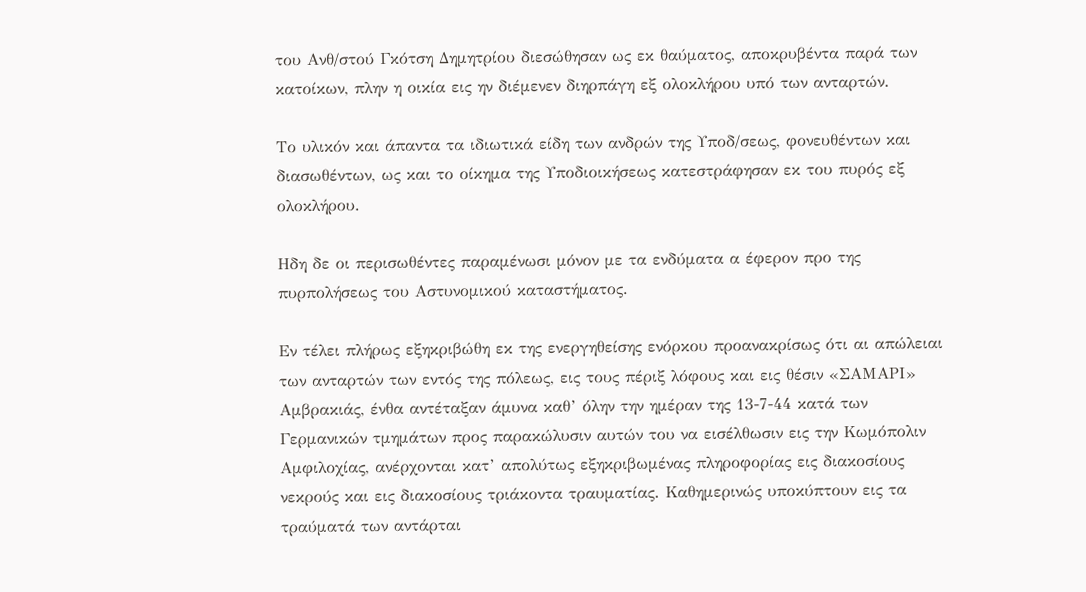του Ανθ/στού Γκότση Δημητρίου διεσώθησαν ως εκ θαύματος, αποκρυβέντα παρά των κατοίκων, πλην η οικία εις ην διέμενεν διηρπάγη εξ ολοκλήρου υπό των ανταρτών.

Το υλικόν και άπαντα τα ιδιωτικά είδη των ανδρών της Υποδ/σεως, φονευθέντων και διασωθέντων, ως και το οίκημα της Υποδιοικήσεως κατεστράφησαν εκ του πυρός εξ ολοκλήρου.

Ηδη δε οι περισωθέντες παραμένωσι μόνον με τα ενδύματα α έφερον προ της πυρπολήσεως του Αστυνομικού καταστήματος.

Εν τέλει πλήρως εξηκριβώθη εκ της ενεργηθείσης ενόρκου προανακρίσως ότι αι απώλειαι των ανταρτών των εντός της πόλεως, εις τους πέριξ λόφους και εις θέσιν «ΣΑΜΑΡΙ» Αμβρακιάς, ένθα αντέταξαν άμυνα καθ’ όλην την ημέραν της 13-7-44 κατά των Γερμανικών τμημάτων προς παρακώλυσιν αυτών του να εισέλθωσιν εις την Κωμόπολιν Αμφιλοχίας, ανέρχονται κατ’ απολύτως εξηκριβωμένας πληροφορίας εις διακοσίους νεκρούς και εις διακοσίους τριάκοντα τραυματίας. Καθημερινώς υποκύπτουν εις τα τραύματά των αντάρται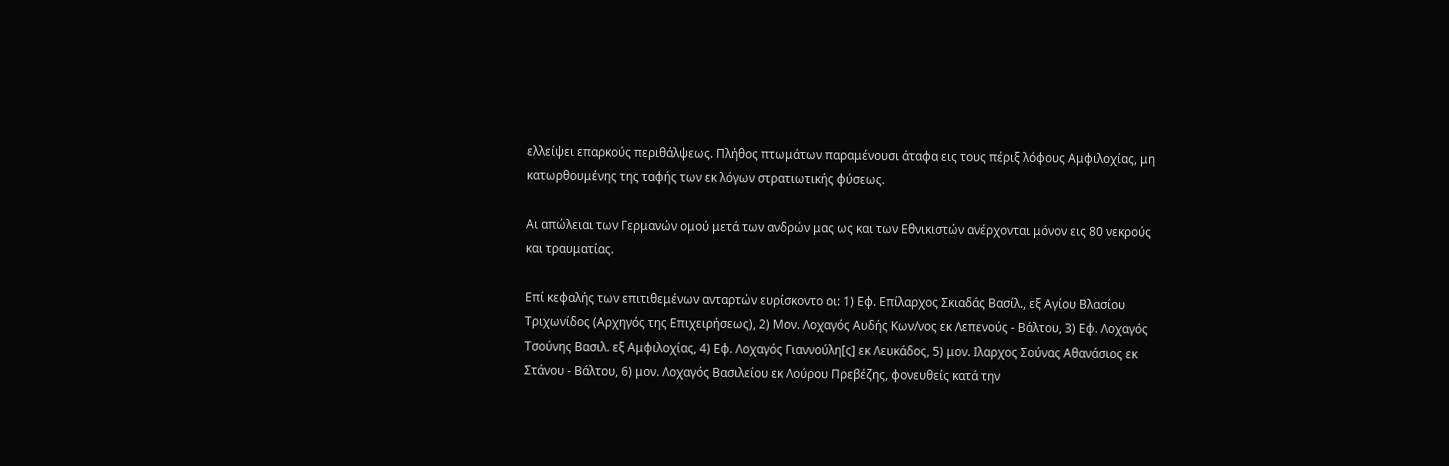ελλείψει επαρκούς περιθάλψεως. Πλήθος πτωμάτων παραμένουσι άταφα εις τους πέριξ λόφους Αμφιλοχίας, μη κατωρθουμένης της ταφής των εκ λόγων στρατιωτικής φύσεως.

Αι απώλειαι των Γερμανών ομού μετά των ανδρών μας ως και των Εθνικιστών ανέρχονται μόνον εις 80 νεκρούς και τραυματίας.

Επί κεφαλής των επιτιθεμένων ανταρτών ευρίσκοντο οι: 1) Εφ. Επίλαρχος Σκιαδάς Βασίλ., εξ Αγίου Βλασίου Τριχωνίδος (Αρχηγός της Επιχειρήσεως), 2) Μον. Λοχαγός Αυδής Κων/νος εκ Λεπενούς - Βάλτου, 3) Εφ. Λοχαγός Τσούνης Βασιλ. εξ Αμφιλοχίας, 4) Εφ. Λοχαγός Γιαννούλη[ς] εκ Λευκάδος, 5) μον. Ιλαρχος Σούνας Αθανάσιος εκ Στάνου - Βάλτου, 6) μον. Λοχαγός Βασιλείου εκ Λούρου Πρεβέζης, φονευθείς κατά την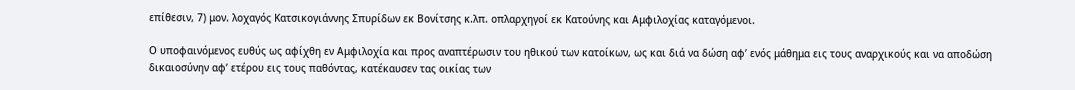επίθεσιν, 7) μον. λοχαγός Κατσικογιάννης Σπυρίδων εκ Βονίτσης κ.λπ. οπλαρχηγοί εκ Κατούνης και Αμφιλοχίας καταγόμενοι.

Ο υποφαινόμενος ευθύς ως αφίχθη εν Αμφιλοχία και προς αναπτέρωσιν του ηθικού των κατοίκων, ως και διά να δώση αφ’ ενός μάθημα εις τους αναρχικούς και να αποδώση δικαιοσύνην αφ’ ετέρου εις τους παθόντας, κατέκαυσεν τας οικίας των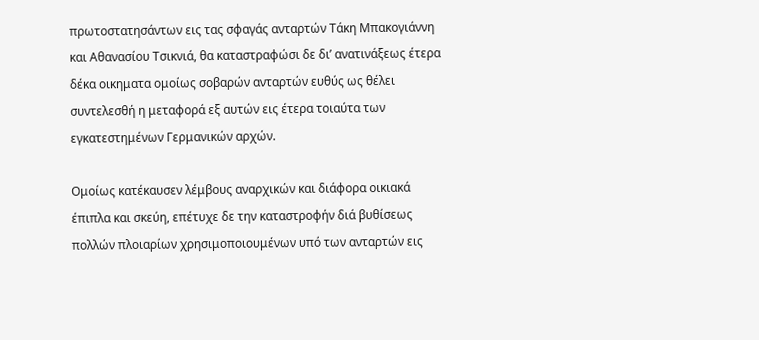πρωτοστατησάντων εις τας σφαγάς ανταρτών Τάκη Μπακογιάννη και Αθανασίου Τσικνιά, θα καταστραφώσι δε δι’ ανατινάξεως έτερα δέκα οικηματα ομοίως σοβαρών ανταρτών ευθύς ως θέλει συντελεσθή η μεταφορά εξ αυτών εις έτερα τοιαύτα των εγκατεστημένων Γερμανικών αρχών.

Ομοίως κατέκαυσεν λέμβους αναρχικών και διάφορα οικιακά έπιπλα και σκεύη, επέτυχε δε την καταστροφήν διά βυθίσεως πολλών πλοιαρίων χρησιμοποιουμένων υπό των ανταρτών εις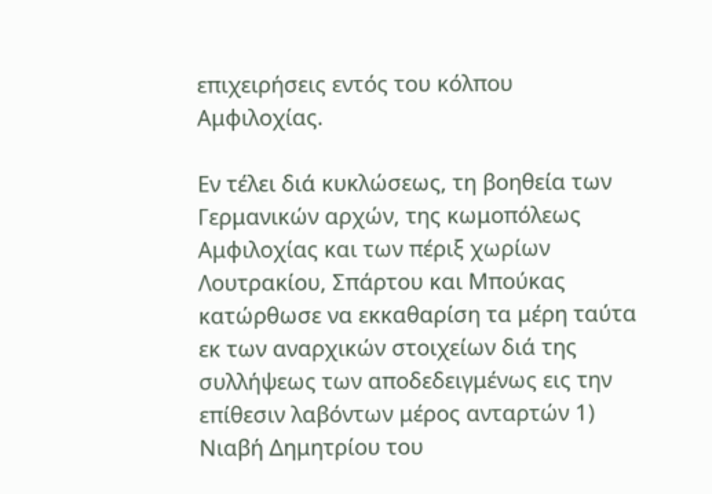επιχειρήσεις εντός του κόλπου Αμφιλοχίας.

Εν τέλει διά κυκλώσεως, τη βοηθεία των Γερμανικών αρχών, της κωμοπόλεως Αμφιλοχίας και των πέριξ χωρίων Λουτρακίου, Σπάρτου και Μπούκας κατώρθωσε να εκκαθαρίση τα μέρη ταύτα εκ των αναρχικών στοιχείων διά της συλλήψεως των αποδεδειγμένως εις την επίθεσιν λαβόντων μέρος ανταρτών 1) Νιαβή Δημητρίου του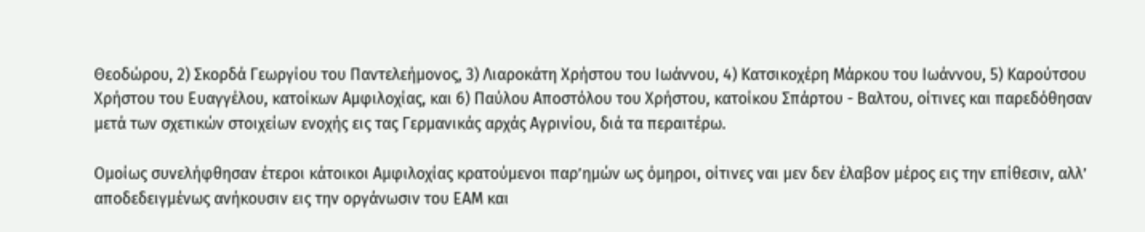Θεοδώρου, 2) Σκορδά Γεωργίου του Παντελεήμονος, 3) Λιαροκάτη Χρήστου του Ιωάννου, 4) Κατσικοχέρη Μάρκου του Ιωάννου, 5) Καρούτσου Χρήστου του Ευαγγέλου, κατοίκων Αμφιλοχίας, και 6) Παύλου Αποστόλου του Χρήστου, κατοίκου Σπάρτου - Βαλτου, οίτινες και παρεδόθησαν μετά των σχετικών στοιχείων ενοχής εις τας Γερμανικάς αρχάς Αγρινίου, διά τα περαιτέρω.

Ομοίως συνελήφθησαν έτεροι κάτοικοι Αμφιλοχίας κρατούμενοι παρ’ημών ως όμηροι, οίτινες ναι μεν δεν έλαβον μέρος εις την επίθεσιν, αλλ’ αποδεδειγμένως ανήκουσιν εις την οργάνωσιν του ΕΑΜ και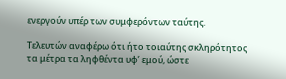ενεργούν υπέρ των συμφερόντων ταύτης.

Τελευτών αναφέρω ότι ήτο τοιαύτης σκληρότητος τα μέτρα τα ληφθέντα υφ’ εμού, ώστε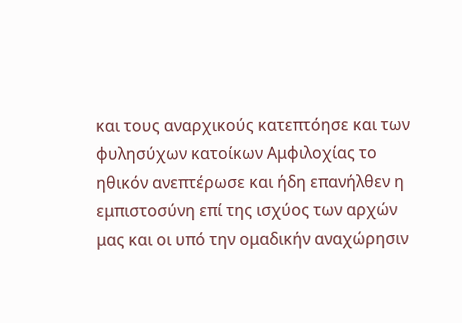και τους αναρχικούς κατεπτόησε και των φυλησύχων κατοίκων Αμφιλοχίας το ηθικόν ανεπτέρωσε και ήδη επανήλθεν η εμπιστοσύνη επί της ισχύος των αρχών μας και οι υπό την ομαδικήν αναχώρησιν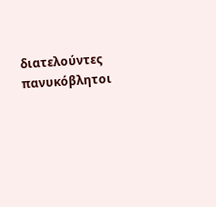διατελούντες πανυκόβλητοι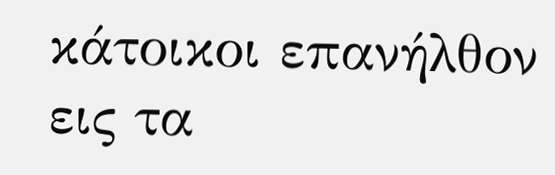κάτοικοι επανήλθον εις τα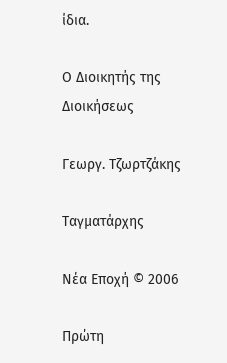ίδια.

Ο Διοικητής της Διοικήσεως

Γεωργ. Τζωρτζάκης

Ταγματάρχης

Νέα Εποχή © 2006

Πρώτη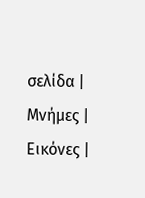σελίδα | Μνήμες | Εικόνες |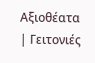Αξιοθέατα | Γειτονιές